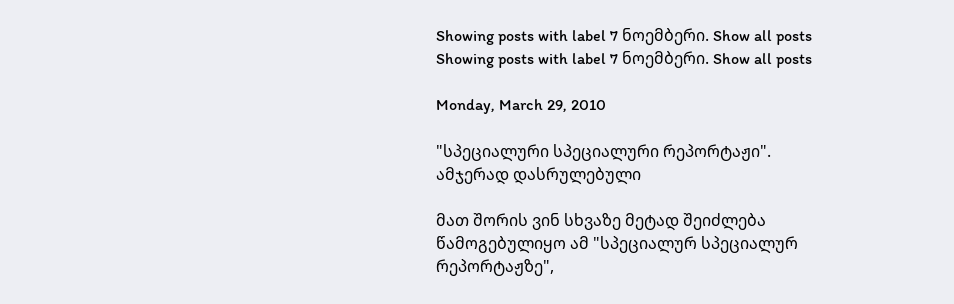Showing posts with label 7 ნოემბერი. Show all posts
Showing posts with label 7 ნოემბერი. Show all posts

Monday, March 29, 2010

"სპეციალური სპეციალური რეპორტაჟი". ამჯერად დასრულებული

მათ შორის ვინ სხვაზე მეტად შეიძლება წამოგებულიყო ამ "სპეციალურ სპეციალურ რეპორტაჟზე",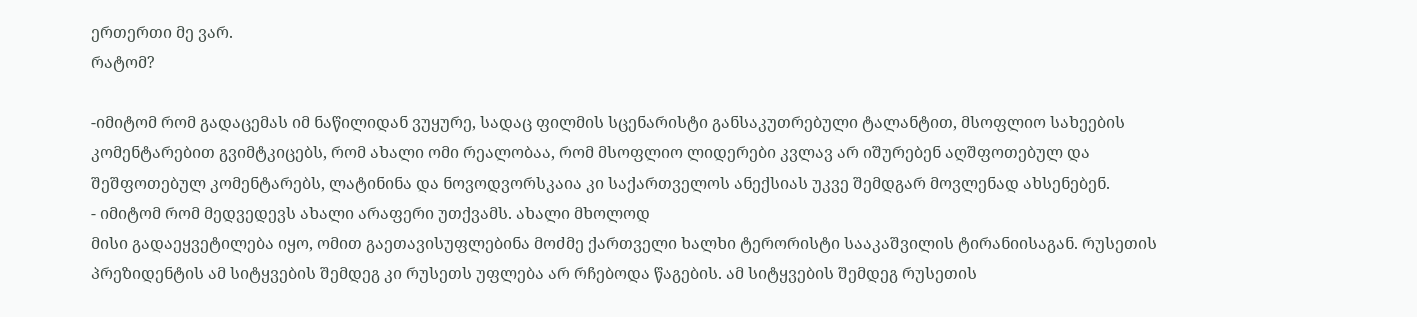ერთერთი მე ვარ.
რატომ?

-იმიტომ რომ გადაცემას იმ ნაწილიდან ვუყურე, სადაც ფილმის სცენარისტი განსაკუთრებული ტალანტით, მსოფლიო სახეების კომენტარებით გვიმტკიცებს, რომ ახალი ომი რეალობაა, რომ მსოფლიო ლიდერები კვლავ არ იშურებენ აღშფოთებულ და შეშფოთებულ კომენტარებს, ლატინინა და ნოვოდვორსკაია კი საქართველოს ანექსიას უკვე შემდგარ მოვლენად ახსენებენ.
- იმიტომ რომ მედვედევს ახალი არაფერი უთქვამს. ახალი მხოლოდ
მისი გადაეყვეტილება იყო, ომით გაეთავისუფლებინა მოძმე ქართველი ხალხი ტერორისტი სააკაშვილის ტირანიისაგან. რუსეთის პრეზიდენტის ამ სიტყვების შემდეგ კი რუსეთს უფლება არ რჩებოდა წაგების. ამ სიტყვების შემდეგ რუსეთის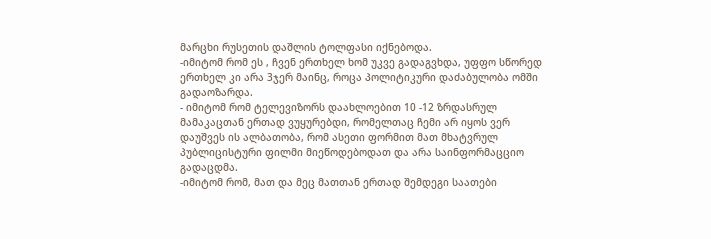მარცხი რუსეთის დაშლის ტოლფასი იქნებოდა.
-იმიტომ რომ ეს , ჩვენ ერთხელ ხომ უკვე გადაგვხდა, უფფო სწორედ ერთხელ კი არა 3ჯერ მაინც, როცა პოლიტიკური დაძაბულობა ომში გადაოზარდა.
- იმიტომ რომ ტელევიზორს დაახლოებით 10 -12 ზრდასრულ მამაკაცთან ერთად ვუყურებდი, რომელთაც ჩემი არ იყოს ვერ დაუშვეს ის ალბათობა, რომ ასეთი ფორმით მათ მხატვრულ პუბლიცისტური ფილმი მიეწოდებოდათ და არა საინფორმაცციო გადაცდმა.
-იმიტომ რომ, მათ და მეც მათთან ერთად შემდეგი საათები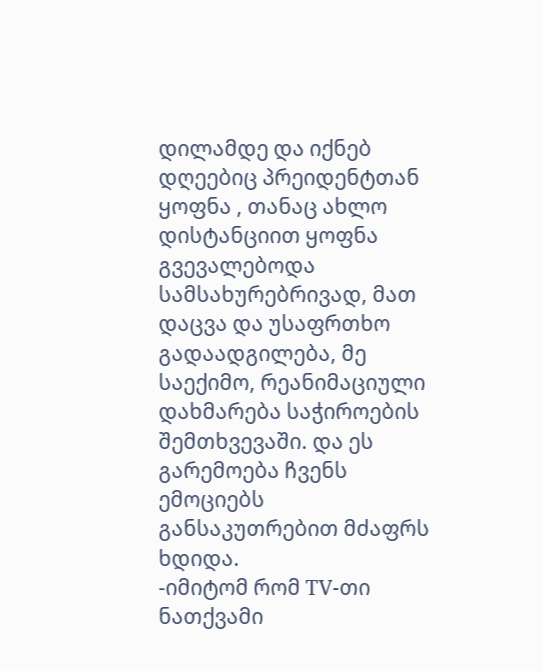დილამდე და იქნებ დღეებიც პრეიდენტთან ყოფნა , თანაც ახლო დისტანციით ყოფნა გვევალებოდა სამსახურებრივად, მათ დაცვა და უსაფრთხო გადაადგილება, მე საექიმო, რეანიმაციული დახმარება საჭიროების შემთხვევაში. და ეს გარემოება ჩვენს ემოციებს განსაკუთრებით მძაფრს ხდიდა.
-იმიტომ რომ TV-თი ნათქვამი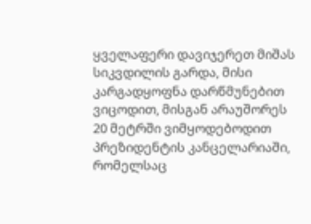ყველაფერი დავიჯერეთ მიშას სიკვდილის გარდა, მისი კარგადყოფნა დარწმუნებით ვიცოდით, მისგან არაუშორეს 20 მეტრში ვიმყოდებოდით პრეზიდენტის კანცელარიაში, რომელსაც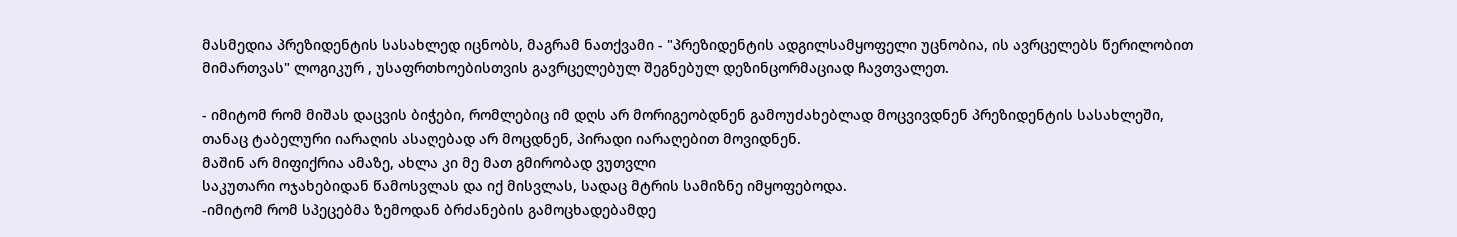მასმედია პრეზიდენტის სასახლედ იცნობს, მაგრამ ნათქვამი - "პრეზიდენტის ადგილსამყოფელი უცნობია, ის ავრცელებს წერილობით მიმართვას" ლოგიკურ , უსაფრთხოებისთვის გავრცელებულ შეგნებულ დეზინცორმაციად ჩავთვალეთ.

- იმიტომ რომ მიშას დაცვის ბიჭები, რომლებიც იმ დღს არ მორიგეობდნენ გამოუძახებლად მოცვივდნენ პრეზიდენტის სასახლეში, თანაც ტაბელური იარაღის ასაღებად არ მოცდნენ, პირადი იარაღებით მოვიდნენ.
მაშინ არ მიფიქრია ამაზე, ახლა კი მე მათ გმირობად ვუთვლი
საკუთარი ოჯახებიდან წამოსვლას და იქ მისვლას, სადაც მტრის სამიზნე იმყოფებოდა.
-იმიტომ რომ სპეცებმა ზემოდან ბრძანების გამოცხადებამდე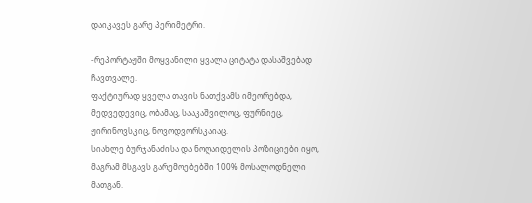დაიკავეს გარე პერიმეტრი.

-რეპორტაჟში მოყვანილი ყვალა ციტატა დასაშვებად ჩავთვალე.
ფაქტიურად ყველა თავის ნათქვამს იმეორებდა, მედვედევიც, ობამაც, სააკაშვილოც, ფურნიეც, ჟირინოვსკიც, ნოვოდვორსკაიაც.
სიახლე ბურჯანაძისა და ნოღაიდელის პოზიციები იყო, მაგრამ მსგავს გარემოებებში 100% მოსალოდნელი მათგან.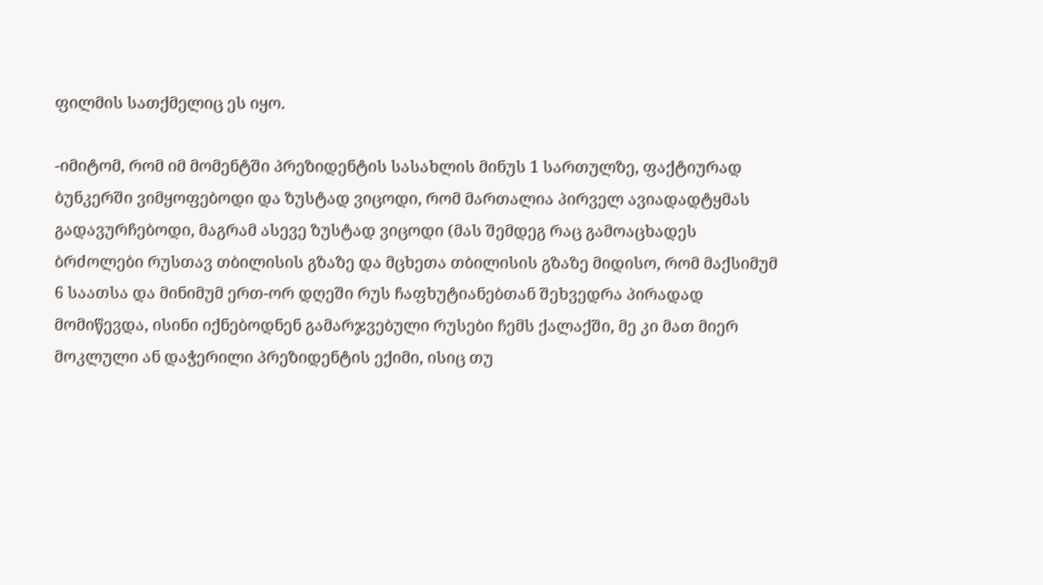ფილმის სათქმელიც ეს იყო.

-იმიტომ, რომ იმ მომენტში პრეზიდენტის სასახლის მინუს 1 სართულზე, ფაქტიურად ბუნკერში ვიმყოფებოდი და ზუსტად ვიცოდი, რომ მართალია პირველ ავიადადტყმას გადავურჩებოდი, მაგრამ ასევე ზუსტად ვიცოდი (მას შემდეგ რაც გამოაცხადეს ბრძოლები რუსთავ თბილისის გზაზე და მცხეთა თბილისის გზაზე მიდისო, რომ მაქსიმუმ 6 საათსა და მინიმუმ ერთ-ორ დღეში რუს ჩაფხუტიანებთან შეხვედრა პირადად მომიწევდა, ისინი იქნებოდნენ გამარჯვებული რუსები ჩემს ქალაქში, მე კი მათ მიერ მოკლული ან დაჭერილი პრეზიდენტის ექიმი, ისიც თუ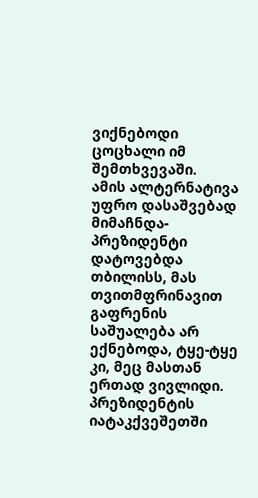ვიქნებოდი ცოცხალი იმ შემთხვევაში.
ამის ალტერნატივა უფრო დასაშვებად მიმაჩნდა- პრეზიდენტი დატოვებდა თბილისს, მას თვითმფრინავით გაფრენის საშუალება არ ექნებოდა, ტყე-ტყე კი, მეც მასთან ერთად ვივლიდი. პრეზიდენტის იატაკქვეშეთში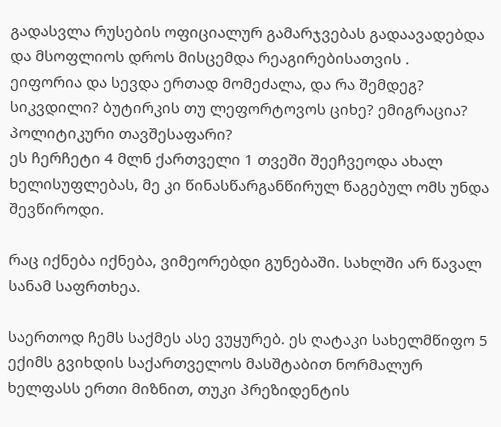გადასვლა რუსების ოფიციალურ გამარჯვებას გადაავადებდა და მსოფლიოს დროს მისცემდა რეაგირებისათვის .
ეიფორია და სევდა ერთად მომეძალა, და რა შემდეგ? სიკვდილი? ბუტირკის თუ ლეფორტოვოს ციხე? ემიგრაცია? პოლიტიკური თავშესაფარი?
ეს ჩერჩეტი 4 მლნ ქართველი 1 თვეში შეეჩვეოდა ახალ ხელისუფლებას, მე კი წინასწარგანწირულ წაგებულ ომს უნდა შევწიროდი.

რაც იქნება იქნება, ვიმეორებდი გუნებაში. სახლში არ წავალ სანამ საფრთხეა.

საერთოდ ჩემს საქმეს ასე ვუყურებ. ეს ღატაკი სახელმწიფო 5 ექიმს გვიხდის საქართველოს მასშტაბით ნორმალურ ხელფასს ერთი მიზნით, თუკი პრეზიდენტის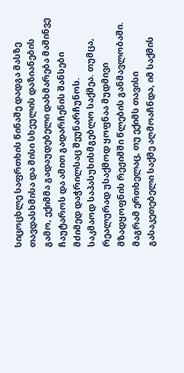სიცოცხლე საფრთხის წინაშე დადგა მასზე თავდასხმისა და მისი სხეულის დაზიანების გამო, ექიმმა გადაუდებელი დახმარება მაშინვე ჩაუტაროს და ამით გადარჩენის შანსები მძიმედ დაჭრილსაც შეუნარჩუნოს.
საკმაოდ საპასუხისმგებლო საქმეა. თუმცა, რეალურად უსაქმოდ ყოფნაა მუდმივი მზადყოფნის რეჟიმში წლების განმავლობაში.
მაგრამ ერთხელაც, თუ ექიმს თავისი გასაკეთებელი საქმე აღმოაჩნდა, იმ საქმის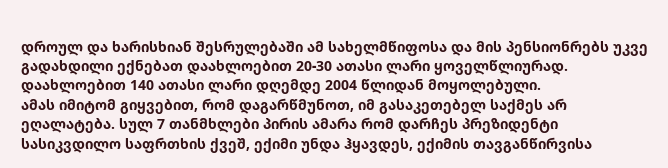დროულ და ხარისხიან შესრულებაში ამ სახელმწიფოსა და მის პენსიონრებს უკვე გადახდილი ექნებათ დაახლოებით 20-30 ათასი ლარი ყოველწლიურად.
დაახლოებით 140 ათასი ლარი დღემდე 2004 წლიდან მოყოლებული.
ამას იმიტომ გიყვებით, რომ დაგარწმუნოთ, იმ გასაკეთებელ საქმეს არ ეღალატება. სულ 7 თანმხლები პირის ამარა რომ დარჩეს პრეზიდენტი სასიკვდილო საფრთხის ქვეშ, ექიმი უნდა ჰყავდეს, ექიმის თავგანწირვისა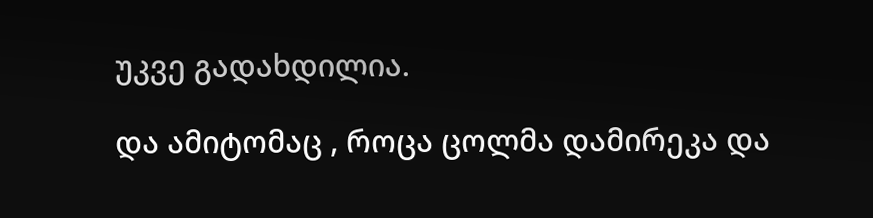უკვე გადახდილია.

და ამიტომაც , როცა ცოლმა დამირეკა და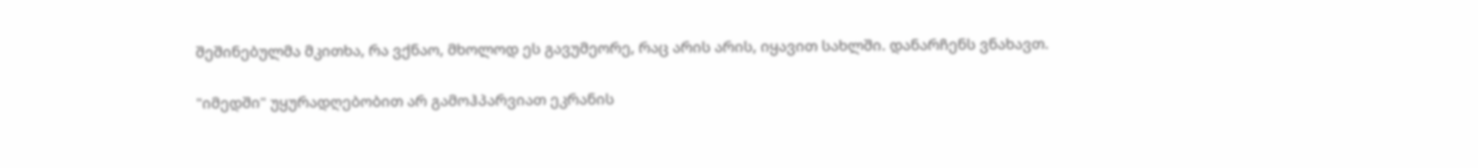შეშინებულმა მკითხა, რა ვქნაო, მხოლოდ ეს გავუმეორე, რაც არის არის, იყავით სახლში. დანარჩენს ვნახავთ.

"იმედში" უყურადღებობით არ გამოჰპარვიათ ეკრანის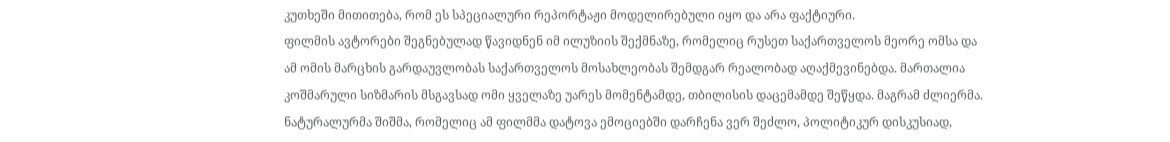კუთხეში მითითება, რომ ეს სპეციალური რეპორტაჟი მოდელირებული იყო და არა ფაქტიური.
ფილმის ავტორები შეგნებულად წავიდნენ იმ ილუზიის შექმნაზე, რომელიც რუსეთ საქართველოს მეორე ომსა და ამ ომის მარცხის გარდაუვლობას საქართველოს მოსახლეობას შემდგარ რეალობად აღაქმევინებდა. მართალია კოშმარული სიზმარის მსგავსად ომი ყველაზე უარეს მომენტამდე, თბილისის დაცემამდე შეწყდა. მაგრამ ძლიერმა. ნატურალურმა შიშმა, რომელიც ამ ფილმმა დატოვა ემოციებში დარჩენა ვერ შეძლო, პოლიტიკურ დისკუსიად,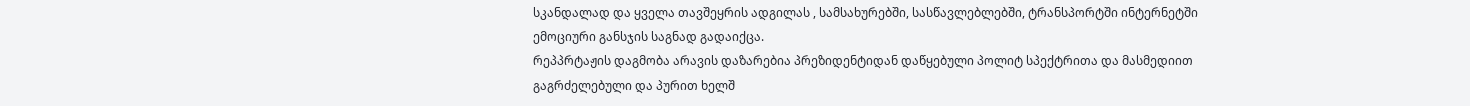სკანდალად და ყველა თავშეყრის ადგილას , სამსახურებში, სასწავლებლებში, ტრანსპორტში ინტერნეტში ემოციური განსჯის საგნად გადაიქცა.
რეპპრტაჟის დაგმობა არავის დაზარებია პრეზიდენტიდან დაწყებული პოლიტ სპექტრითა და მასმედიით გაგრძელებული და პურით ხელშ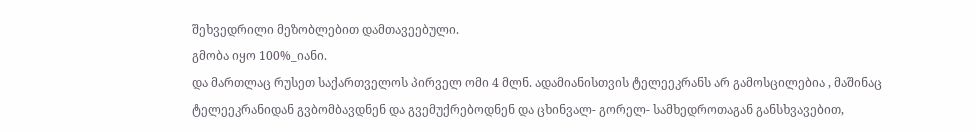შეხვედრილი მეზობლებით დამთავეებული.
გმობა იყო 100%_იანი.
და მართლაც რუსეთ საქართველოს პირველ ომი 4 მლნ. ადამიანისთვის ტელეეკრანს არ გამოსცილებია , მაშინაც ტელეეკრანიდან გვბომბავდნენ და გვემუქრებოდნენ და ცხინვალ- გორელ- სამხედროთაგან განსხვავებით,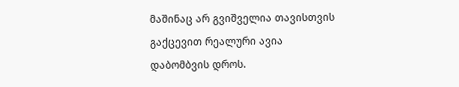მაშინაც არ გვიშველია თავისთვის გაქცევით რეალური ავია დაბომბვის დროს.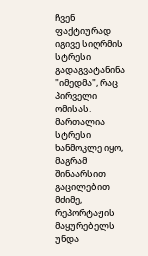ჩვენ ფაქტიურად იგივე სიღრმის სტრესი გადაგვატანინა "იმედმა", რაც პირველი ომისას. მართალია სტრესი ხანმოკლე იყო, მაგრამ შინაარსით გაცილებით მძიმე, რეპორტაჟის მაყურებელს უნდა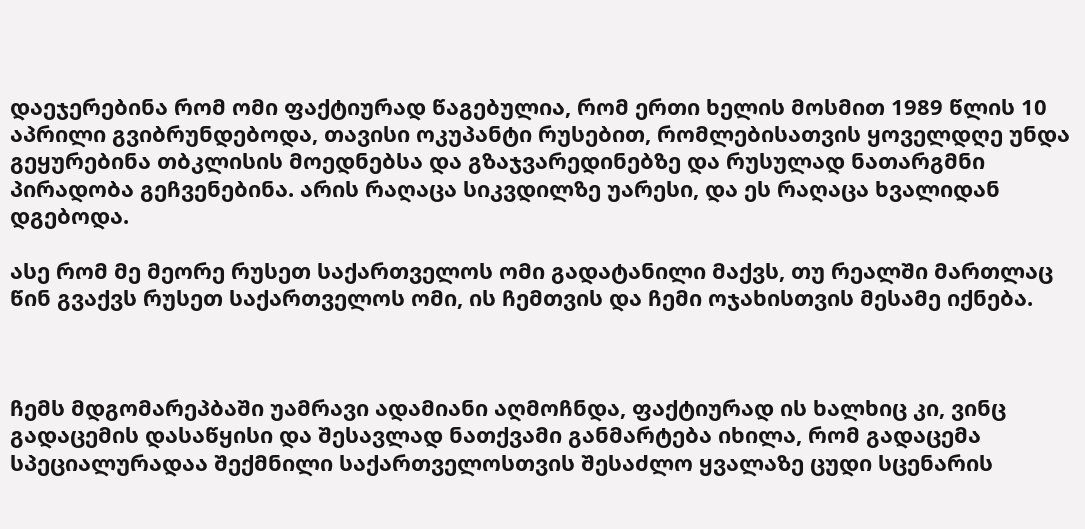დაეჯერებინა რომ ომი ფაქტიურად წაგებულია, რომ ერთი ხელის მოსმით 1989 წლის 10 აპრილი გვიბრუნდებოდა, თავისი ოკუპანტი რუსებით, რომლებისათვის ყოველდღე უნდა გეყურებინა თბკლისის მოედნებსა და გზაჯვარედინებზე და რუსულად ნათარგმნი პირადობა გეჩვენებინა. არის რაღაცა სიკვდილზე უარესი, და ეს რაღაცა ხვალიდან დგებოდა.

ასე რომ მე მეორე რუსეთ საქართველოს ომი გადატანილი მაქვს, თუ რეალში მართლაც წინ გვაქვს რუსეთ საქართველოს ომი, ის ჩემთვის და ჩემი ოჯახისთვის მესამე იქნება.



ჩემს მდგომარეპბაში უამრავი ადამიანი აღმოჩნდა, ფაქტიურად ის ხალხიც კი, ვინც გადაცემის დასაწყისი და შესავლად ნათქვამი განმარტება იხილა, რომ გადაცემა სპეციალურადაა შექმნილი საქართველოსთვის შესაძლო ყვალაზე ცუდი სცენარის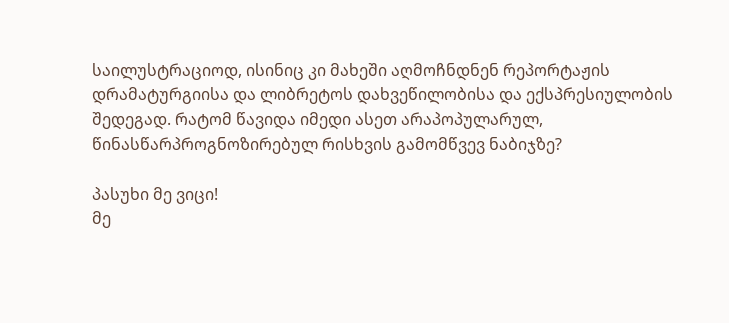საილუსტრაციოდ, ისინიც კი მახეში აღმოჩნდნენ რეპორტაჟის დრამატურგიისა და ლიბრეტოს დახვეწილობისა და ექსპრესიულობის შედეგად. რატომ წავიდა იმედი ასეთ არაპოპულარულ, წინასწარპროგნოზირებულ რისხვის გამომწვევ ნაბიჯზე?

პასუხი მე ვიცი!
მე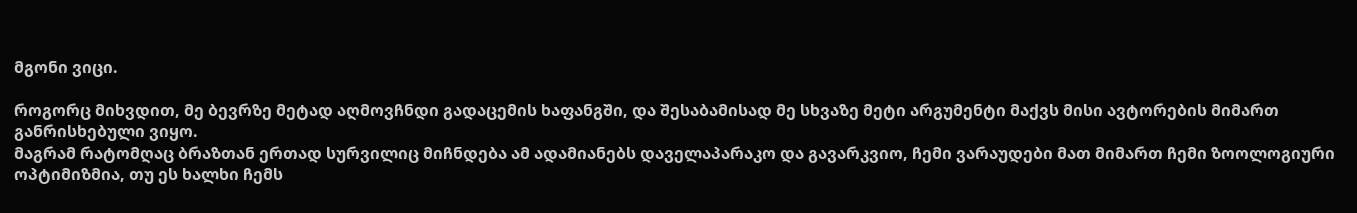მგონი ვიცი.

როგორც მიხვდით, მე ბევრზე მეტად აღმოვჩნდი გადაცემის ხაფანგში, და შესაბამისად მე სხვაზე მეტი არგუმენტი მაქვს მისი ავტორების მიმართ განრისხებული ვიყო.
მაგრამ რატომღაც ბრაზთან ერთად სურვილიც მიჩნდება ამ ადამიანებს დაველაპარაკო და გავარკვიო, ჩემი ვარაუდები მათ მიმართ ჩემი ზოოლოგიური ოპტიმიზმია, თუ ეს ხალხი ჩემს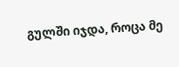გულში იჯდა, როცა მე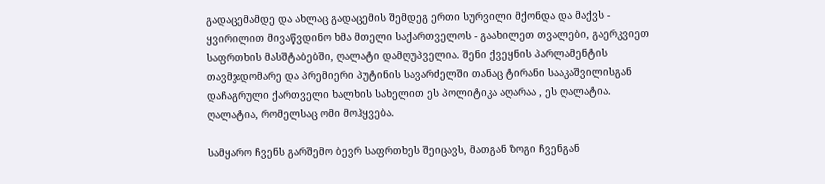გადაცემამდე და ახლაც გადაცემის შემდეგ ერთი სურვილი მქონდა და მაქვს - ყვირილით მივაწვდინო ხმა მთელი საქართველოს - გაახილეთ თვალები, გაერკვიეთ საფრთხის მასშტაბებში, ღალატი დამღუპველია. შენი ქვეყნის პარლამენტის თავმჯდომარე და პრემიერი პუტინის სავარძელში თანაც ტირანი სააკაშვილისგან დაჩაგრული ქართველი ხალხის სახელით ეს პოლიტიკა აღარაა , ეს ღალატია.
ღალატია, რომელსაც ომი მოჰყვება.

სამყარო ჩვენს გარშემო ბევრ საფრთხეს შეიცავს, მათგან ზოგი ჩვენგან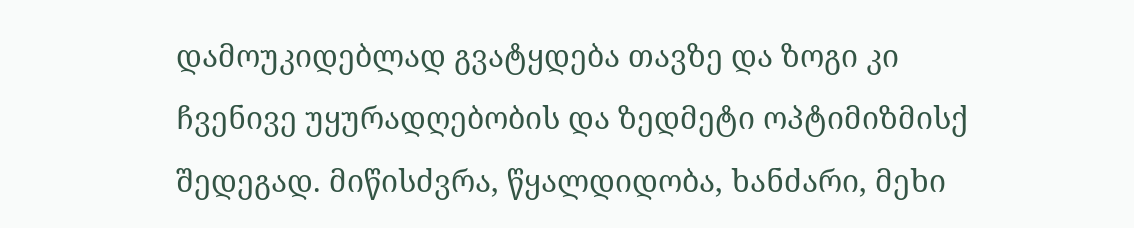დამოუკიდებლად გვატყდება თავზე და ზოგი კი ჩვენივე უყურადღებობის და ზედმეტი ოპტიმიზმისქ შედეგად. მიწისძვრა, წყალდიდობა, ხანძარი, მეხი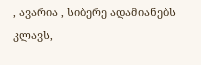, ავარია , სიბერე ადამიანებს კლავს,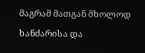მაგრამ მათგან მხოლოდ ხანძარისა და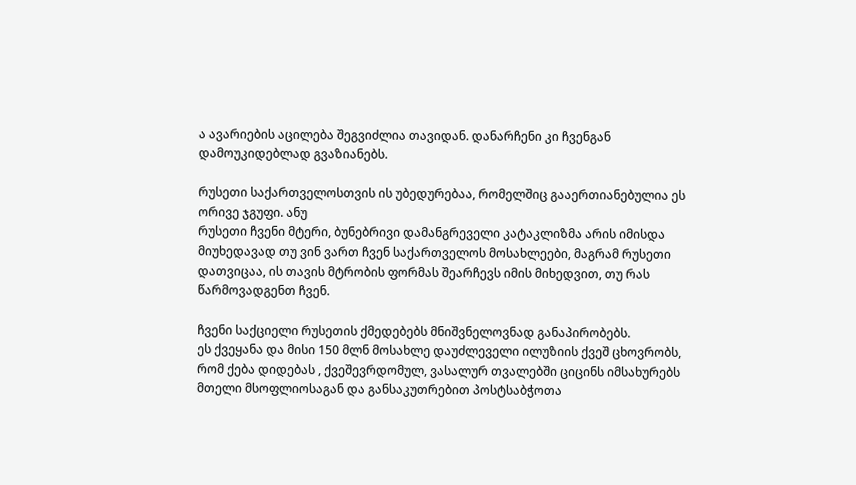ა ავარიების აცილება შეგვიძლია თავიდან. დანარჩენი კი ჩვენგან დამოუკიდებლად გვაზიანებს.

რუსეთი საქართველოსთვის ის უბედურებაა, რომელშიც გააერთიანებულია ეს ორივე ჯგუფი. ანუ
რუსეთი ჩვენი მტერი, ბუნებრივი დამანგრეველი კატაკლიზმა არის იმისდა მიუხედავად თუ ვინ ვართ ჩვენ საქართველოს მოსახლეები, მაგრამ რუსეთი დათვიცაა, ის თავის მტრობის ფორმას შეარჩევს იმის მიხედვით, თუ რას წარმოვადგენთ ჩვენ.

ჩვენი საქციელი რუსეთის ქმედებებს მნიშვნელოვნად განაპირობებს.
ეს ქვეყანა და მისი 150 მლნ მოსახლე დაუძლეველი ილუზიის ქვეშ ცხოვრობს, რომ ქება დიდებას , ქვეშევრდომულ, ვასალურ თვალებში ციცინს იმსახურებს მთელი მსოფლიოსაგან და განსაკუთრებით პოსტსაბჭოთა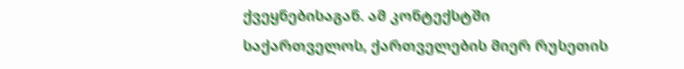ქვეყნებისაგან. ამ კონტექსტში საქართველოს, ქართველების მიერ რუსეთის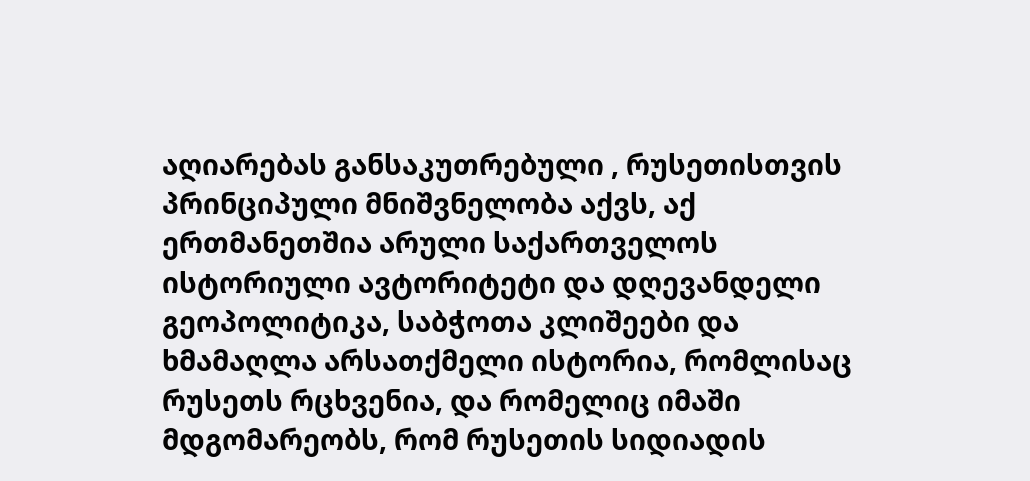აღიარებას განსაკუთრებული , რუსეთისთვის პრინციპული მნიშვნელობა აქვს, აქ ერთმანეთშია არული საქართველოს ისტორიული ავტორიტეტი და დღევანდელი გეოპოლიტიკა, საბჭოთა კლიშეები და ხმამაღლა არსათქმელი ისტორია, რომლისაც რუსეთს რცხვენია, და რომელიც იმაში მდგომარეობს, რომ რუსეთის სიდიადის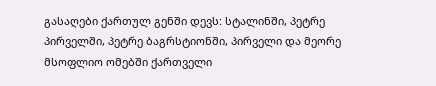გასაღები ქართულ გენში დევს: სტალინში, პეტრე პირველში, პეტრე ბაგრსტიონში, პირველი და მეორე მსოფლიო ომებში ქართველი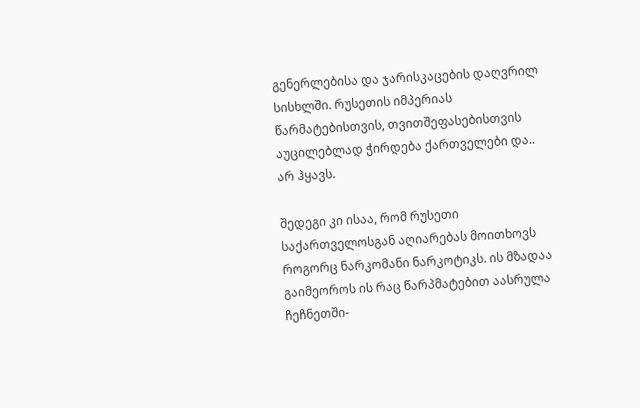გენერლებისა და ჯარისკაცების დაღვრილ სისხლში. რუსეთის იმპერიას წარმატებისთვის, თვითშეფასებისთვის აუცილებლად ჭირდება ქართველები და.. არ ჰყავს.

შედეგი კი ისაა, რომ რუსეთი საქართველოსგან აღიარებას მოითხოვს როგორც ნარკომანი ნარკოტიკს. ის მზადაა გაიმეოროს ის რაც წარპმატებით აასრულა ჩეჩნეთში-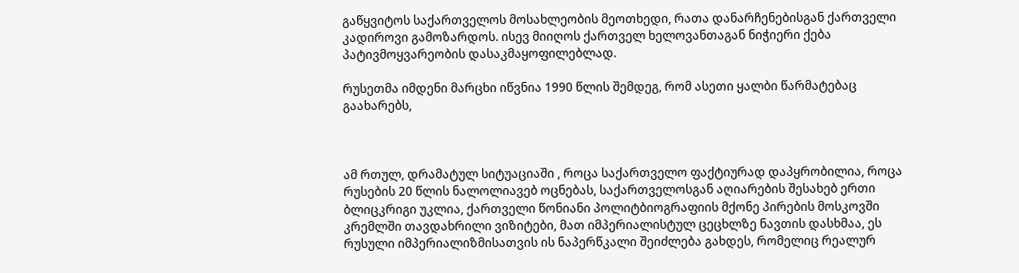გაწყვიტოს საქართველოს მოსახლეობის მეოთხედი, რათა დანარჩენებისგან ქართველი კადიროვი გამოზარდოს. ისევ მიიღოს ქართველ ხელოვანთაგან ნიჭიერი ქება პატივმოყვარეობის დასაკმაყოფილებლად.

რუსეთმა იმდენი მარცხი იწვნია 1990 წლის შემდეგ, რომ ასეთი ყალბი წარმატებაც გაახარებს,



ამ რთულ, დრამატულ სიტუაციაში , როცა საქართველო ფაქტიურად დაპყრობილია, როცა რუსების 20 წლის ნალოლიავებ ოცნებას, საქართველოსგან აღიარების შესახებ ერთი ბლიცკრიგი უკლია, ქართველი წონიანი პოლიტბიოგრაფიის მქონე პირების მოსკოვში კრემლში თავდახრილი ვიზიტები, მათ იმპერიალისტულ ცეცხლზე ნავთის დასხმაა, ეს რუსული იმპერიალიზმისათვის ის ნაპერწკალი შეიძლება გახდეს, რომელიც რეალურ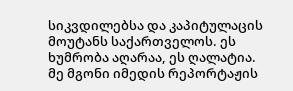სიკვდილებსა და კაპიტულაცის მოუტანს საქართველოს. ეს ხუმრობა აღარაა, ეს ღალატია. მე მგონი იმედის რეპორტაჟის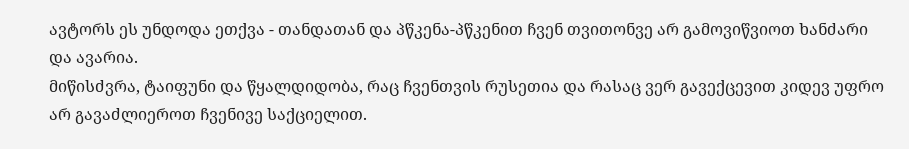ავტორს ეს უნდოდა ეთქვა - თანდათან და პწკენა-პწკენით ჩვენ თვითონვე არ გამოვიწვიოთ ხანძარი და ავარია.
მიწისძვრა, ტაიფუნი და წყალდიდობა, რაც ჩვენთვის რუსეთია და რასაც ვერ გავექცევით კიდევ უფრო არ გავაძლიეროთ ჩვენივე საქციელით.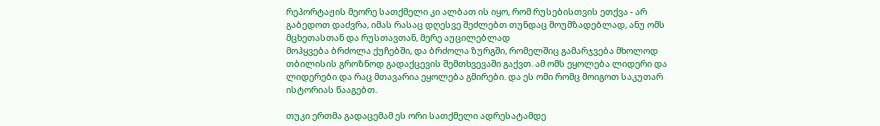რეპორტაჟის მეორე სათქმელი კი ალბათ ის იყო, რომ რუსებისთვის ეთქვა - არ გაბედოთ დაძვრა, იმას რასაც დღესვე შეძლებთ თუნდაც მოუმზადებლად, ანუ ომს მცხეთასთან და რუსთავთან, მერე აუცილებლად
მოჰყვება ბრძოლა ქუჩებში, და ბრძოლა ზურგში, რომელშიც გამარჯვება მხოლოდ თბილისის გროზნოდ გადაქცევის შემთხვევაში გაქვთ. ამ ომს ეყოლება ლიდერი და ლიდერები და რაც მთავარია ეყოლება გმირები. და ეს ომი რომც მოიგოთ საკუთარ ისტორიას წააგებთ.

თუკი ერთმა გადაცემამ ეს ორი სათქმელი ადრესატამდე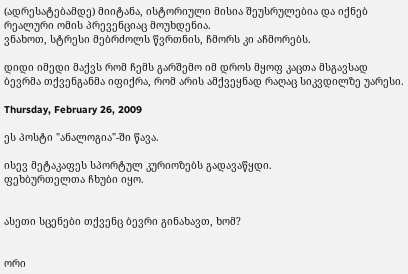(ადრესატებამდე) მიიტანა, ისტორიული მისია შეუსრულებია და იქნებ რეალური ომის პრევენციაც მოუხდენია.
ვნახოთ, სტრესი მებრძოლს წვრთნის, ჩმორს კი აჩმორებს.

დიდი იმედი მაქვს რომ ჩემს გარშემო იმ დროს მყოფ კაცთა მსგავსად ბევრმა თქვენგანმა იფიქრა, რომ არის ამქვეყნად რაღაც სიკვდილზე უარესი.

Thursday, February 26, 2009

ეს პოსტი "ანალოგია"-ში წავა.

ისევ მეტაკაფეს სპორტულ კურიოზებს გადავაწყდი.
ფეხბურთელთა ჩხუბი იყო.


ასეთი სცენები თქვენც ბევრი გინახავთ, ხომ?


ორი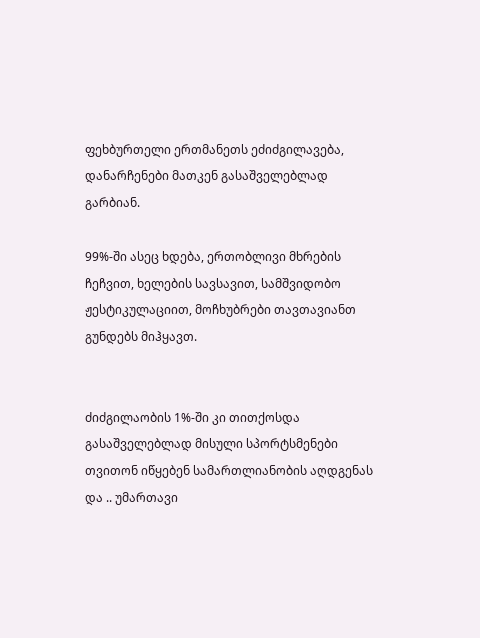ფეხბურთელი ერთმანეთს ეძიძგილავება, დანარჩენები მათკენ გასაშველებლად გარბიან.

99%-ში ასეც ხდება, ერთობლივი მხრების ჩეჩვით, ხელების სავსავით, სამშვიდობო ჟესტიკულაციით, მოჩხუბრები თავთავიანთ გუნდებს მიჰყავთ.


ძიძგილაობის 1%-ში კი თითქოსდა გასაშველებლად მისული სპორტსმენები თვითონ იწყებენ სამართლიანობის აღდგენას და .. უმართავი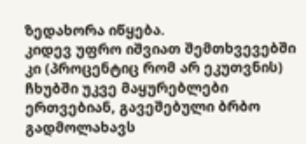ზედახორა იწყება.
კიდევ უფრო იშვიათ შემთხვევებში კი (პროცენტიც რომ არ ეკუთვნის) ჩხუბში უკვე მაყურებლები ერთვებიან, გავეშებული ბრბო გადმოლახავს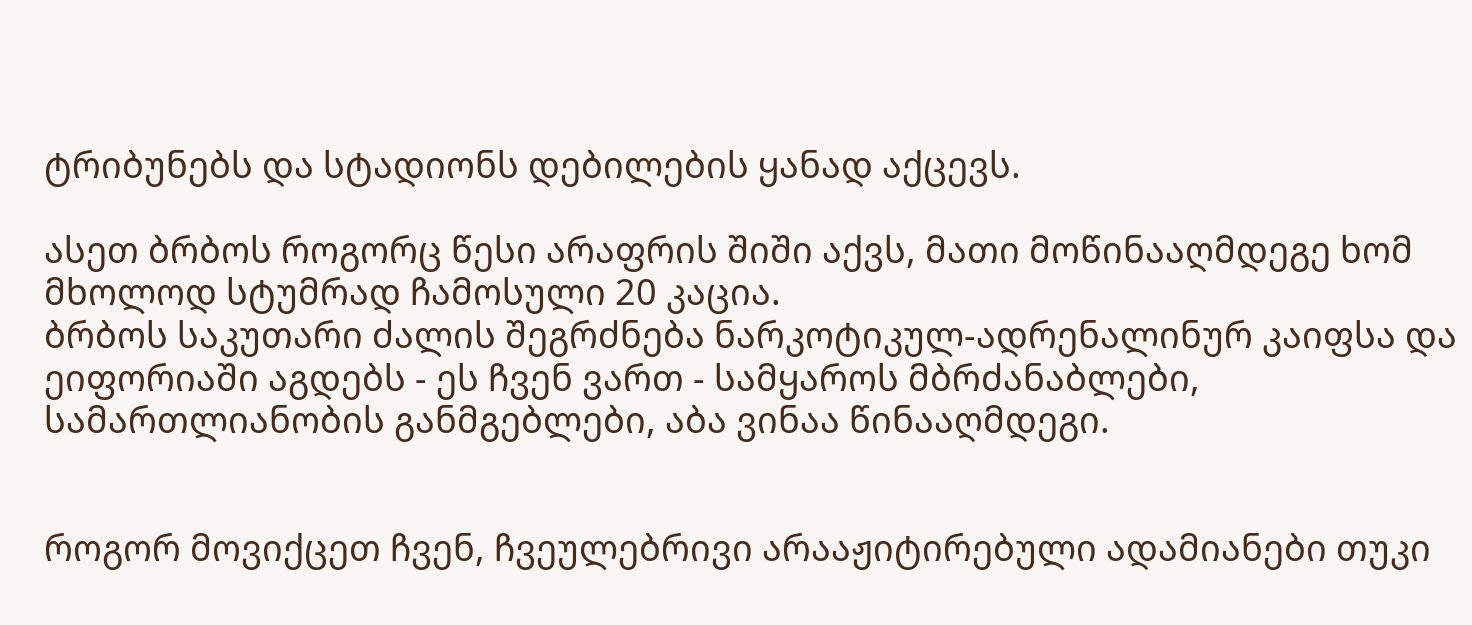ტრიბუნებს და სტადიონს დებილების ყანად აქცევს.

ასეთ ბრბოს როგორც წესი არაფრის შიში აქვს, მათი მოწინააღმდეგე ხომ მხოლოდ სტუმრად ჩამოსული 20 კაცია.
ბრბოს საკუთარი ძალის შეგრძნება ნარკოტიკულ-ადრენალინურ კაიფსა და ეიფორიაში აგდებს - ეს ჩვენ ვართ - სამყაროს მბრძანაბლები, სამართლიანობის განმგებლები, აბა ვინაა წინააღმდეგი.


როგორ მოვიქცეთ ჩვენ, ჩვეულებრივი არააჟიტირებული ადამიანები თუკი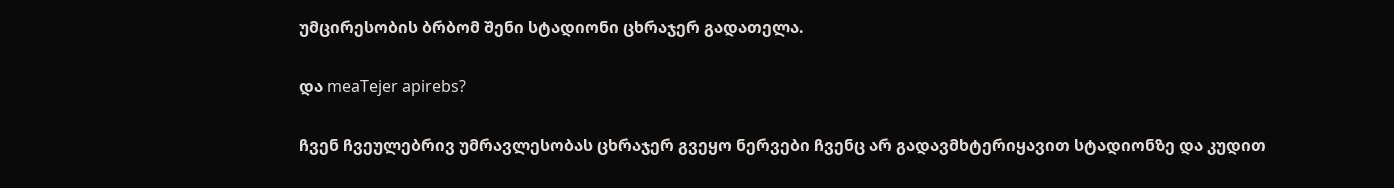უმცირესობის ბრბომ შენი სტადიონი ცხრაჯერ გადათელა.

და meaTejer apirebs?

ჩვენ ჩვეულებრივ უმრავლესობას ცხრაჯერ გვეყო ნერვები ჩვენც არ გადავმხტერიყავით სტადიონზე და კუდით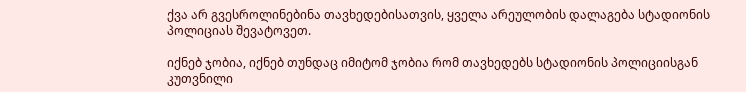ქვა არ გვესროლინებინა თავხედებისათვის, ყველა არეულობის დალაგება სტადიონის პოლიციას შევატოვეთ.

იქნებ ჯობია, იქნებ თუნდაც იმიტომ ჯობია რომ თავხედებს სტადიონის პოლიციისგან კუთვნილი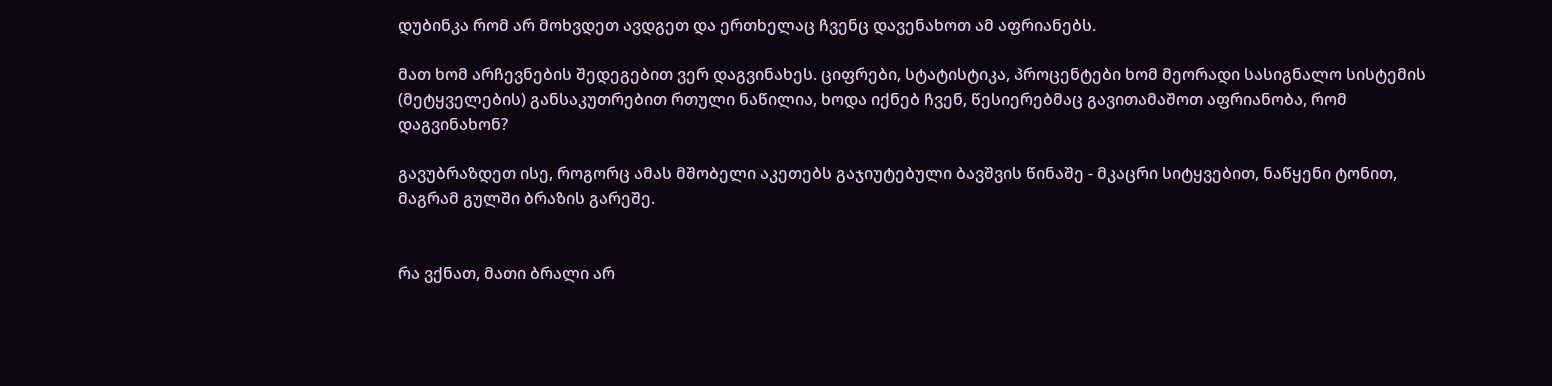დუბინკა რომ არ მოხვდეთ ავდგეთ და ერთხელაც ჩვენც დავენახოთ ამ აფრიანებს.

მათ ხომ არჩევნების შედეგებით ვერ დაგვინახეს. ციფრები, სტატისტიკა, პროცენტები ხომ მეორადი სასიგნალო სისტემის (მეტყველების) განსაკუთრებით რთული ნაწილია, ხოდა იქნებ ჩვენ, წესიერებმაც გავითამაშოთ აფრიანობა, რომ დაგვინახონ?

გავუბრაზდეთ ისე, როგორც ამას მშობელი აკეთებს გაჯიუტებული ბავშვის წინაშე - მკაცრი სიტყვებით, ნაწყენი ტონით, მაგრამ გულში ბრაზის გარეშე.


რა ვქნათ, მათი ბრალი არ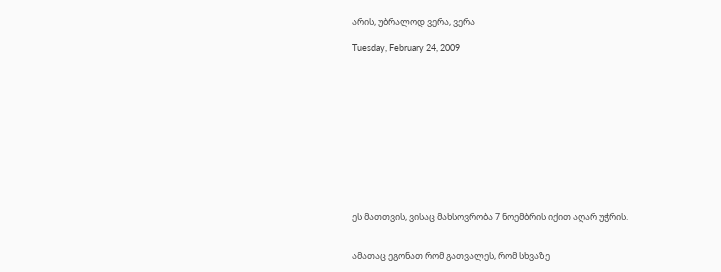არის, უბრალოდ ვერა, ვერა

Tuesday, February 24, 2009












ეს მათთვის, ვისაც მახსოვრობა 7 ნოემბრის იქით აღარ უჭრის.


ამათაც ეგონათ რომ გათვალეს, რომ სხვაზე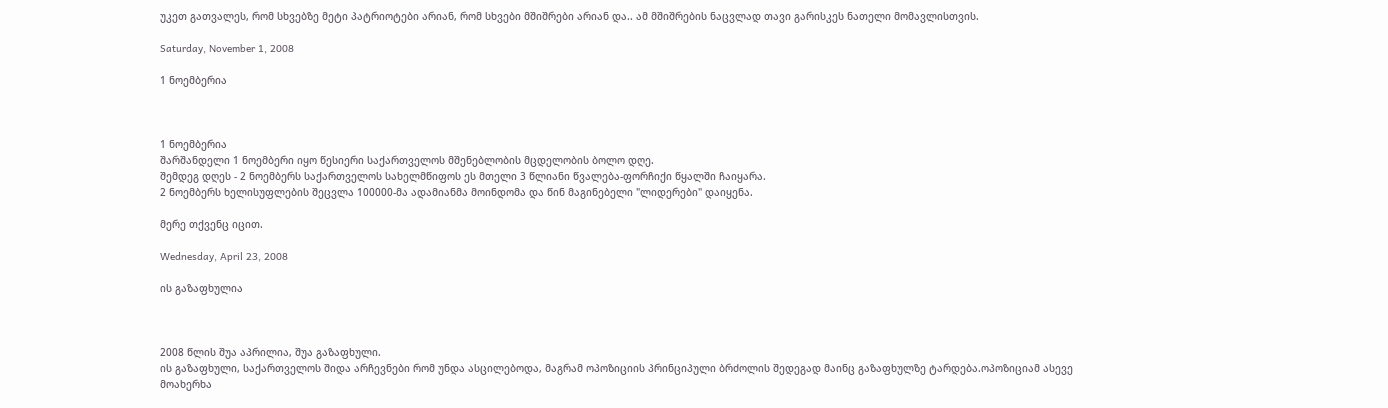უკეთ გათვალეს, რომ სხვებზე მეტი პატრიოტები არიან, რომ სხვები მშიშრები არიან და.. ამ მშიშრების ნაცვლად თავი გარისკეს ნათელი მომავლისთვის.

Saturday, November 1, 2008

1 ნოემბერია



1 ნოემბერია
შარშანდელი 1 ნოემბერი იყო წესიერი საქართველოს მშენებლობის მცდელობის ბოლო დღე.
შემდეგ დღეს - 2 ნოემბერს საქართველოს სახელმწიფოს ეს მთელი 3 წლიანი წვალება-ფორჩიქი წყალში ჩაიყარა.
2 ნოემბერს ხელისუფლების შეცვლა 100000-მა ადამიანმა მოინდომა და წინ მაგინებელი "ლიდერები" დაიყენა.

მერე თქვენც იცით.

Wednesday, April 23, 2008

ის გაზაფხულია



2008 წლის შუა აპრილია, შუა გაზაფხული.
ის გაზაფხული, საქართველოს შიდა არჩევნები რომ უნდა ასცილებოდა, მაგრამ ოპოზიციის პრინციპული ბრძოლის შედეგად მაინც გაზაფხულზე ტარდება.ოპოზიციამ ასევე მოახერხა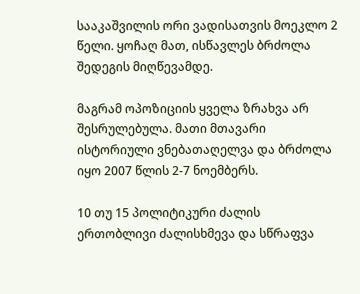სააკაშვილის ორი ვადისათვის მოეკლო 2 წელი. ყოჩაღ მათ, ისწავლეს ბრძოლა შედეგის მიღწევამდე.

მაგრამ ოპოზიციის ყველა ზრახვა არ შესრულებულა. მათი მთავარი ისტორიული ვნებათაღელვა და ბრძოლა იყო 2007 წლის 2-7 ნოემბერს.

10 თუ 15 პოლიტიკური ძალის ერთობლივი ძალისხმევა და სწრაფვა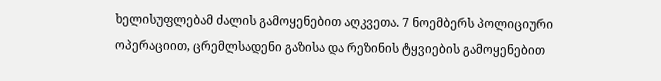ხელისუფლებამ ძალის გამოყენებით აღკვეთა. 7 ნოემბერს პოლიციური ოპერაციით, ცრემლსადენი გაზისა და რეზინის ტყვიების გამოყენებით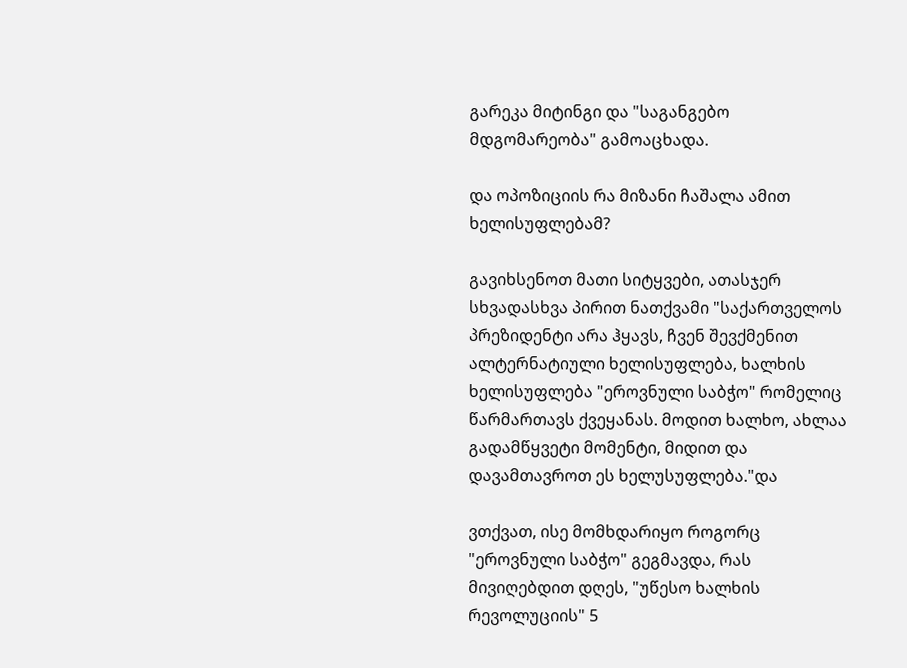გარეკა მიტინგი და "საგანგებო მდგომარეობა" გამოაცხადა.

და ოპოზიციის რა მიზანი ჩაშალა ამით ხელისუფლებამ?

გავიხსენოთ მათი სიტყვები, ათასჯერ სხვადასხვა პირით ნათქვამი "საქართველოს პრეზიდენტი არა ჰყავს, ჩვენ შევქმენით ალტერნატიული ხელისუფლება, ხალხის ხელისუფლება "ეროვნული საბჭო" რომელიც წარმართავს ქვეყანას. მოდით ხალხო, ახლაა გადამწყვეტი მომენტი, მიდით და დავამთავროთ ეს ხელუსუფლება."და

ვთქვათ, ისე მომხდარიყო როგორც "ეროვნული საბჭო" გეგმავდა, რას მივიღებდით დღეს, "უწესო ხალხის რევოლუციის" 5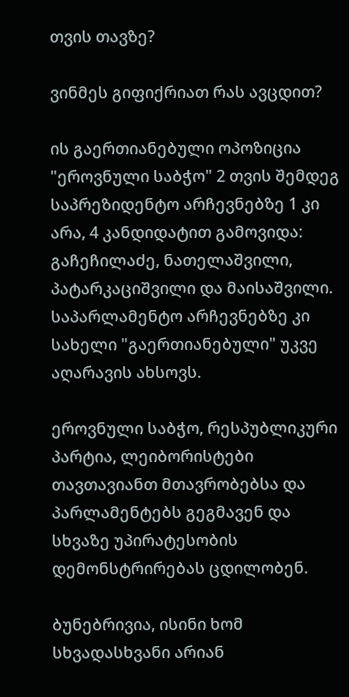თვის თავზე?

ვინმეს გიფიქრიათ რას ავცდით?

ის გაერთიანებული ოპოზიცია "ეროვნული საბჭო" 2 თვის შემდეგ საპრეზიდენტო არჩევნებზე 1 კი არა, 4 კანდიდატით გამოვიდა: გაჩეჩილაძე, ნათელაშვილი, პატარკაციშვილი და მაისაშვილი. საპარლამენტო არჩევნებზე კი სახელი "გაერთიანებული" უკვე აღარავის ახსოვს.

ეროვნული საბჭო, რესპუბლიკური პარტია, ლეიბორისტები თავთავიანთ მთავრობებსა და პარლამენტებს გეგმავენ და სხვაზე უპირატესობის დემონსტრირებას ცდილობენ.

ბუნებრივია, ისინი ხომ სხვადასხვანი არიან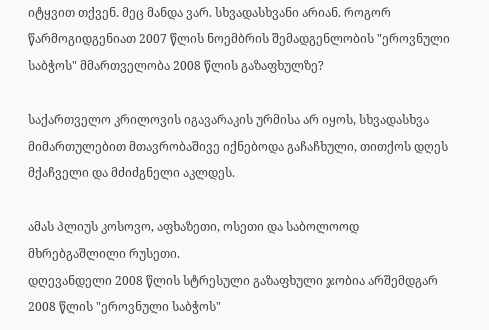იტყვით თქვენ. მეც მანდა ვარ. სხვადასხვანი არიან. როგორ წარმოგიდგენიათ 2007 წლის ნოემბრის შემადგენლობის "ეროვნული საბჭოს" მმართველობა 2008 წლის გაზაფხულზე?

საქართველო კრილოვის იგავარაკის ურმისა არ იყოს, სხვადასხვა მიმართულებით მთავრობაშივე იქნებოდა გაჩაჩხული, თითქოს დღეს მქაჩველი და მძიძგნელი აკლდეს.

ამას პლიუს კოსოვო, აფხაზეთი, ოსეთი და საბოლოოდ მხრებგაშლილი რუსეთი.
დღევანდელი 2008 წლის სტრესული გაზაფხული ჯობია არშემდგარ 2008 წლის "ეროვნული საბჭოს"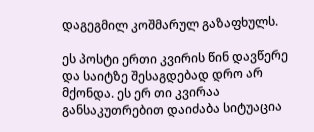დაგეგმილ კოშმარულ გაზაფხულს.

ეს პოსტი ერთი კვირის წინ დავწერე და საიტზე შესაგდებად დრო არ მქონდა. ეს ერ თი კვირაა განსაკუთრებით დაიძაბა სიტუაცია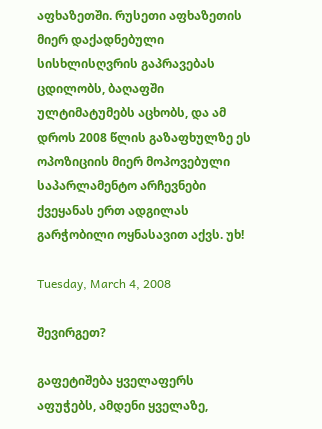აფხაზეთში. რუსეთი აფხაზეთის მიერ დაქადნებული სისხლისღვრის გაპრავებას ცდილობს, ბაღაფში ულტიმატუმებს აცხობს, და ამ დროს 2008 წლის გაზაფხულზე ეს ოპოზიციის მიერ მოპოვებული საპარლამენტო არჩევნები ქვეყანას ერთ ადგილას გარჭობილი ოყნასავით აქვს. უხ!

Tuesday, March 4, 2008

შევირგეთ?

გაფეტიშება ყველაფერს აფუჭებს, ამდენი ყველაზე,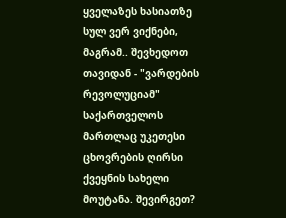ყველაზეს ხასიათზე სულ ვერ ვიქნები, მაგრამ.. შევხედოთ თავიდან - "ვარდების რევოლუციამ" საქართველოს მართლაც უკეთესი ცხოვრების ღირსი ქვეყნის სახელი მოუტანა. შევირგეთ?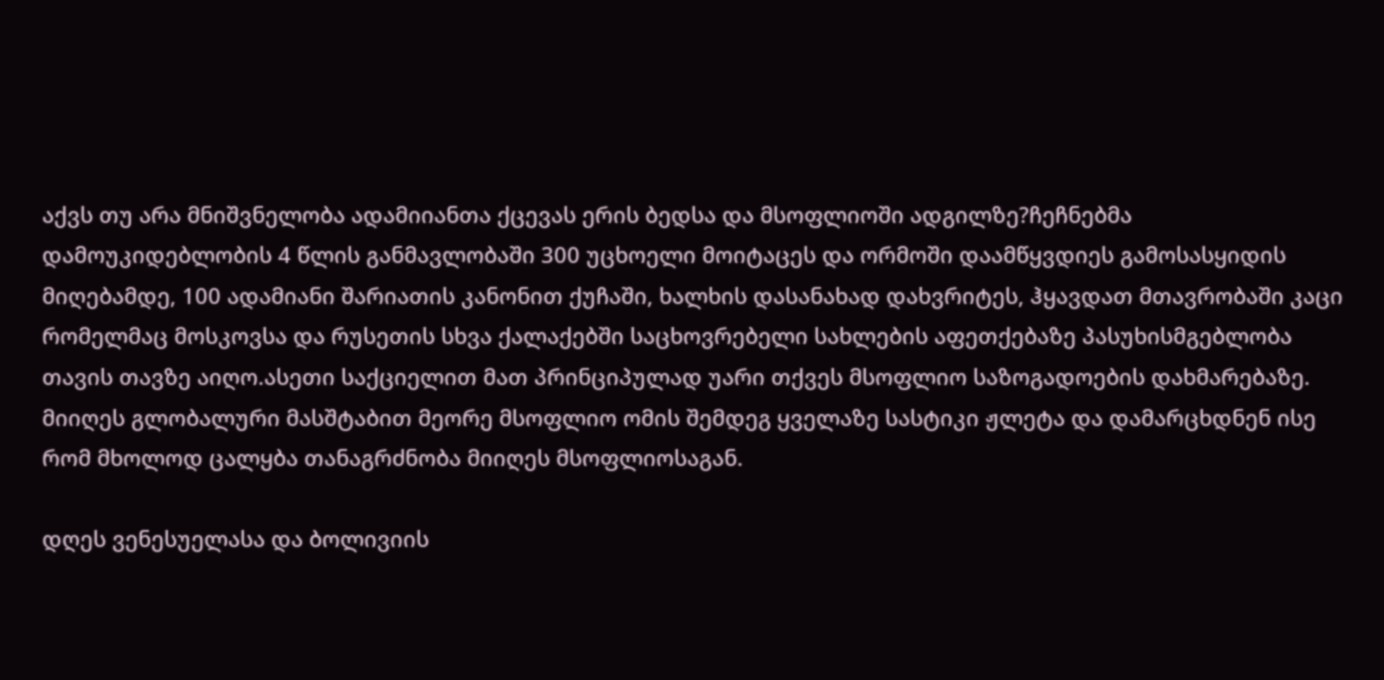აქვს თუ არა მნიშვნელობა ადამიიანთა ქცევას ერის ბედსა და მსოფლიოში ადგილზე?ჩეჩნებმა დამოუკიდებლობის 4 წლის განმავლობაში 300 უცხოელი მოიტაცეს და ორმოში დაამწყვდიეს გამოსასყიდის მიღებამდე, 100 ადამიანი შარიათის კანონით ქუჩაში, ხალხის დასანახად დახვრიტეს, ჰყავდათ მთავრობაში კაცი რომელმაც მოსკოვსა და რუსეთის სხვა ქალაქებში საცხოვრებელი სახლების აფეთქებაზე პასუხისმგებლობა თავის თავზე აიღო.ასეთი საქციელით მათ პრინციპულად უარი თქვეს მსოფლიო საზოგადოების დახმარებაზე. მიიღეს გლობალური მასშტაბით მეორე მსოფლიო ომის შემდეგ ყველაზე სასტიკი ჟლეტა და დამარცხდნენ ისე რომ მხოლოდ ცალყბა თანაგრძნობა მიიღეს მსოფლიოსაგან.

დღეს ვენესუელასა და ბოლივიის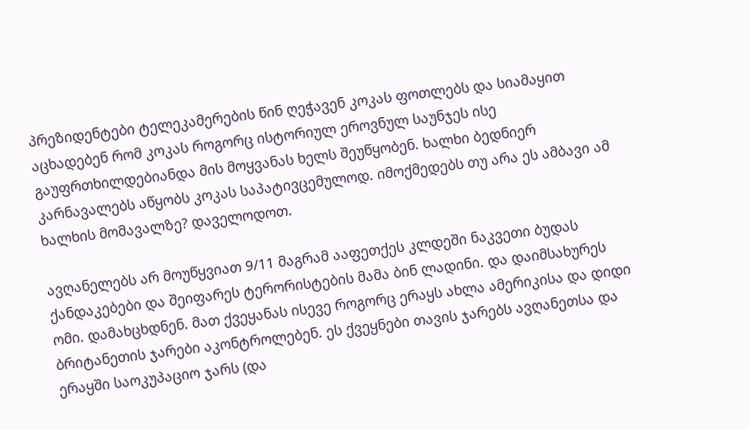პრეზიდენტები ტელეკამერების წინ ღეჭავენ კოკას ფოთლებს და სიამაყით აცხადებენ რომ კოკას როგორც ისტორიულ ეროვნულ საუნჯეს ისე გაუფრთხილდებიანდა მის მოყვანას ხელს შეუწყობენ. ხალხი ბედნიერ კარნავალებს აწყობს კოკას საპატივცემულოდ. იმოქმედებს თუ არა ეს ამბავი ამ ხალხის მომავალზე? დაველოდოთ.

ავღანელებს არ მოუწყვიათ 9/11 მაგრამ ააფეთქეს კლდეში ნაკვეთი ბუდას ქანდაკებები და შეიფარეს ტერორისტების მამა ბინ ლადინი. და დაიმსახურეს ომი. დამახცხდნენ. მათ ქვეყანას ისევე როგორც ერაყს ახლა ამერიკისა და დიდი ბრიტანეთის ჯარები აკონტროლებენ. ეს ქვეყნები თავის ჯარებს ავღანეთსა და ერაყში საოკუპაციო ჯარს (და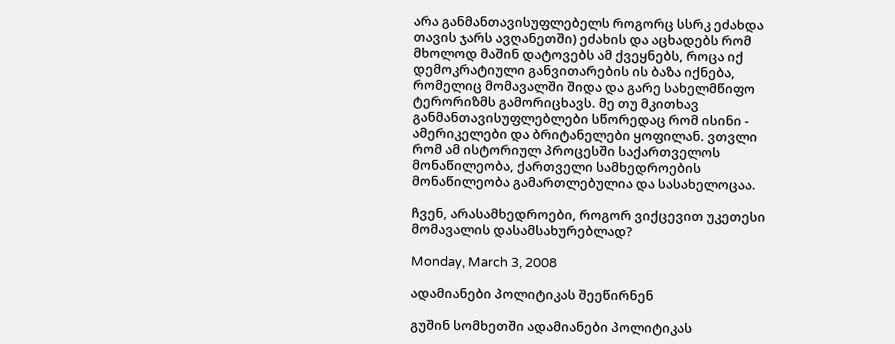არა განმანთავისუფლებელს როგორც სსრკ ეძახდა თავის ჯარს ავღანეთში) ეძახის და აცხადებს რომ მხოლოდ მაშინ დატოვებს ამ ქვეყნებს, როცა იქ დემოკრატიული განვითარების ის ბაზა იქნება, რომელიც მომავალში შიდა და გარე სახელმწიფო ტერორიზმს გამორიცხავს. მე თუ მკითხავ განმანთავისუფლებლები სწორედაც რომ ისინი - ამერიკელები და ბრიტანელები ყოფილან. ვთვლი რომ ამ ისტორიულ პროცესში საქართველოს მონაწილეობა, ქართველი სამხედროების მონაწილეობა გამართლებულია და სასახელოცაა.

ჩვენ, არასამხედროები, როგორ ვიქცევით უკეთესი მომავალის დასამსახურებლად?

Monday, March 3, 2008

ადამიანები პოლიტიკას შეეწირნენ

გუშინ სომხეთში ადამიანები პოლიტიკას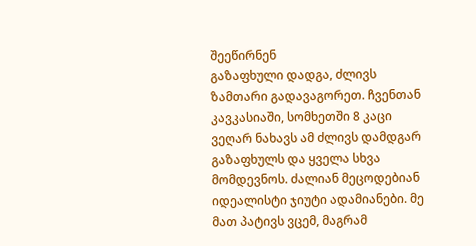შეეწირნენ
გაზაფხული დადგა, ძლივს ზამთარი გადავაგორეთ. ჩვენთან კავკასიაში, სომხეთში 8 კაცი ვეღარ ნახავს ამ ძლივს დამდგარ გაზაფხულს და ყველა სხვა მომდევნოს. ძალიან მეცოდებიან იდეალისტი ჯიუტი ადამიანები. მე მათ პატივს ვცემ, მაგრამ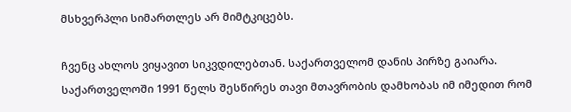მსხვერპლი სიმართლეს არ მიმტკიცებს.

ჩვენც ახლოს ვიყავით სიკვდილებთან. საქართველომ დანის პირზე გაიარა. საქართველოში 1991 წელს შესწირეს თავი მთავრობის დამხობას იმ იმედით რომ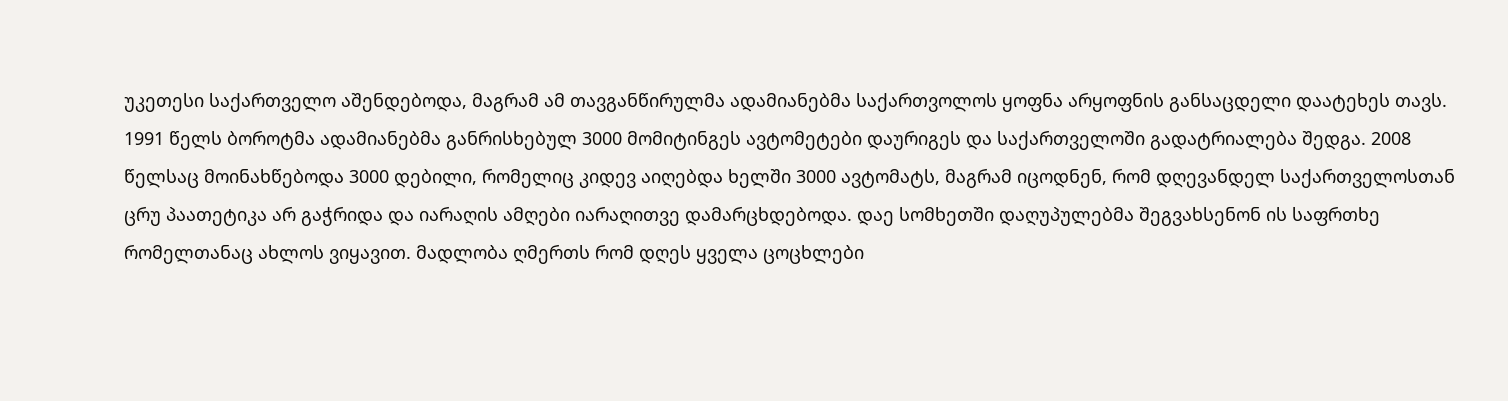უკეთესი საქართველო აშენდებოდა, მაგრამ ამ თავგანწირულმა ადამიანებმა საქართვოლოს ყოფნა არყოფნის განსაცდელი დაატეხეს თავს.
1991 წელს ბოროტმა ადამიანებმა განრისხებულ 3000 მომიტინგეს ავტომეტები დაურიგეს და საქართველოში გადატრიალება შედგა. 2008 წელსაც მოინახწებოდა 3000 დებილი, რომელიც კიდევ აიღებდა ხელში 3000 ავტომატს, მაგრამ იცოდნენ, რომ დღევანდელ საქართველოსთან ცრუ პაათეტიკა არ გაჭრიდა და იარაღის ამღები იარაღითვე დამარცხდებოდა. დაე სომხეთში დაღუპულებმა შეგვახსენონ ის საფრთხე რომელთანაც ახლოს ვიყავით. მადლობა ღმერთს რომ დღეს ყველა ცოცხლები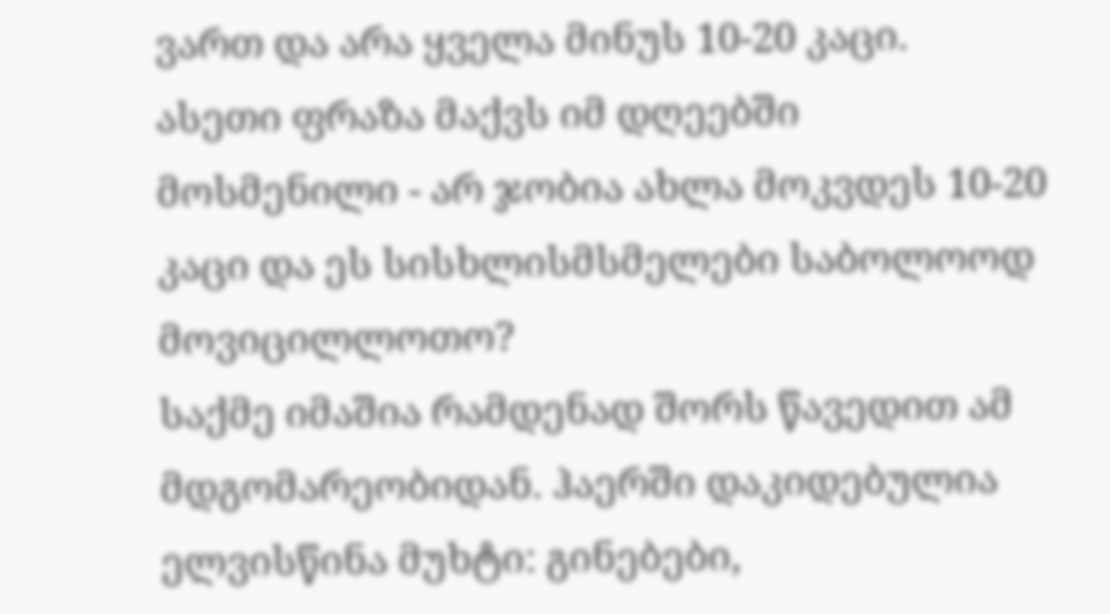ვართ და არა ყველა მინუს 10-20 კაცი.
ასეთი ფრაზა მაქვს იმ დღეებში მოსმენილი - არ ჯობია ახლა მოკვდეს 10-20 კაცი და ეს სისხლისმსმელები საბოლოოდ მოვიცილლოთო?
საქმე იმაშია რამდენად შორს წავედით ამ მდგომარეობიდან. ჰაერში დაკიდებულია ელვისწინა მუხტი: გინებები,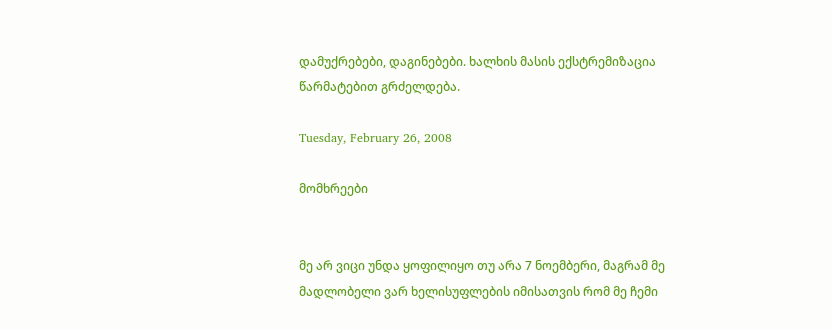დამუქრებები, დაგინებები. ხალხის მასის ექსტრემიზაცია წარმატებით გრძელდება.

Tuesday, February 26, 2008

მომხრეები


მე არ ვიცი უნდა ყოფილიყო თუ არა 7 ნოემბერი, მაგრამ მე მადლობელი ვარ ხელისუფლების იმისათვის რომ მე ჩემი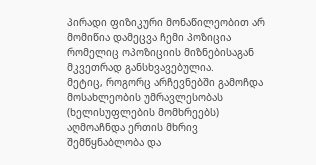პირადი ფიზიკური მონაწილეობით არ მომიწია დამეცვა ჩემი პოზიცია რომელიც ოპოზიციის მიზნებისაგან მკვეთრად განსხვავებულია.
მეტიც, როგორც არჩევნებში გამოჩდა მოსახლეობის უმრავლესობას (ხელისუფლების მომხრეებს) აღმოაჩნდა ერთის მხრივ შემწყნაბლობა და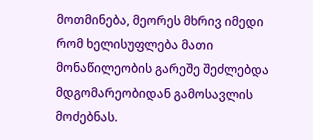მოთმინება, მეორეს მხრივ იმედი რომ ხელისუფლება მათი მონაწილეობის გარეშე შეძლებდა მდგომარეობიდან გამოსავლის მოძებნას.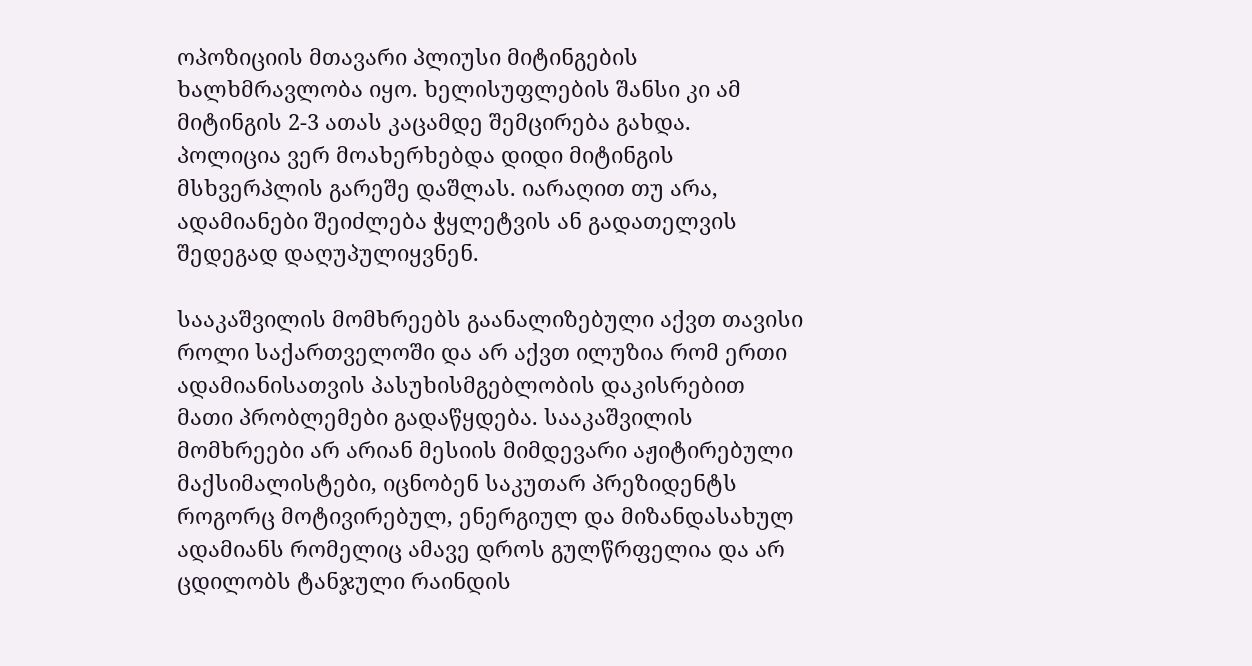ოპოზიციის მთავარი პლიუსი მიტინგების ხალხმრავლობა იყო. ხელისუფლების შანსი კი ამ მიტინგის 2-3 ათას კაცამდე შემცირება გახდა.
პოლიცია ვერ მოახერხებდა დიდი მიტინგის მსხვერპლის გარეშე დაშლას. იარაღით თუ არა, ადამიანები შეიძლება ჭყლეტვის ან გადათელვის შედეგად დაღუპულიყვნენ.

სააკაშვილის მომხრეებს გაანალიზებული აქვთ თავისი როლი საქართველოში და არ აქვთ ილუზია რომ ერთი ადამიანისათვის პასუხისმგებლობის დაკისრებით მათი პრობლემები გადაწყდება. სააკაშვილის მომხრეები არ არიან მესიის მიმდევარი აჟიტირებული მაქსიმალისტები, იცნობენ საკუთარ პრეზიდენტს როგორც მოტივირებულ, ენერგიულ და მიზანდასახულ ადამიანს რომელიც ამავე დროს გულწრფელია და არ ცდილობს ტანჯული რაინდის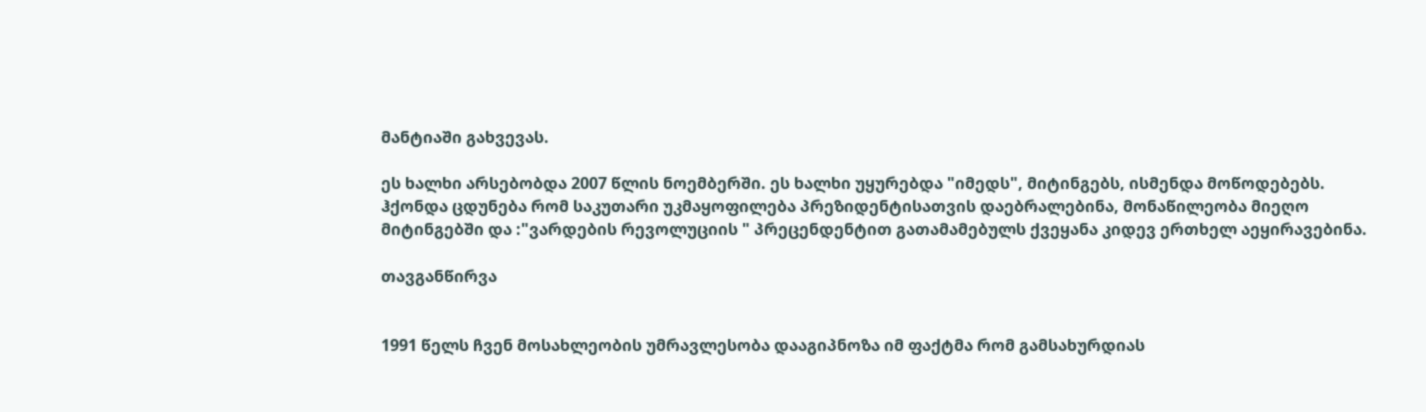მანტიაში გახვევას.

ეს ხალხი არსებობდა 2007 წლის ნოემბერში. ეს ხალხი უყურებდა "იმედს", მიტინგებს, ისმენდა მოწოდებებს. ჰქონდა ცდუნება რომ საკუთარი უკმაყოფილება პრეზიდენტისათვის დაებრალებინა, მონაწილეობა მიეღო მიტინგებში და :"ვარდების რევოლუციის " პრეცენდენტით გათამამებულს ქვეყანა კიდევ ერთხელ აეყირავებინა.

თავგანწირვა


1991 წელს ჩვენ მოსახლეობის უმრავლესობა დააგიპნოზა იმ ფაქტმა რომ გამსახურდიას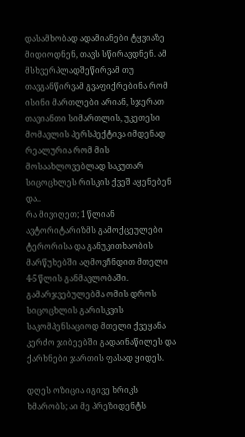დასამხობად ადამიანები ტყვიაზე მიდიოდნენ, თავს სწირავდნენ. ამ მსხვერპლადშეწირვამ თუ თავგანწირვამ გვაფიქრებინა რომ ისინი მართლები არიან, სჯერათ თავიანთი სიმართლის, უკეთესი მომავლის პერსპექტივა იმდენად რეალურია რომ მის მოსაახლოვებლად საკუთარ სიცოცხლეს რისკის ქვეშ აყენებენ და..
რა მივიღეთ; 1 წლიან ავტორიტარიზმს გამოქცეულები ტერორისა და განუკითხაობის მარწუხებში აღმოვჩნდით მთელი 4-5 წლის განმავლობაში.
გამარჯვებულებმა ომის დროს სიცოცხლის გარისკვის საკომპენსაციოდ მთელი ქვეყანა კერძო ჯიბეებში გადაინაწილეს და ქარხნები ჯართის ფასად ყიდეს.

დღეს ოზიცია იგივე ხრიკს ხმარობს; აი მე პრეზიდენტს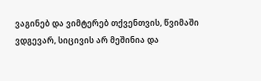ვაგინებ და ვიმტერებ თქვენთვის, წვიმაში ვდგევარ, სიცივის არ მეშინია და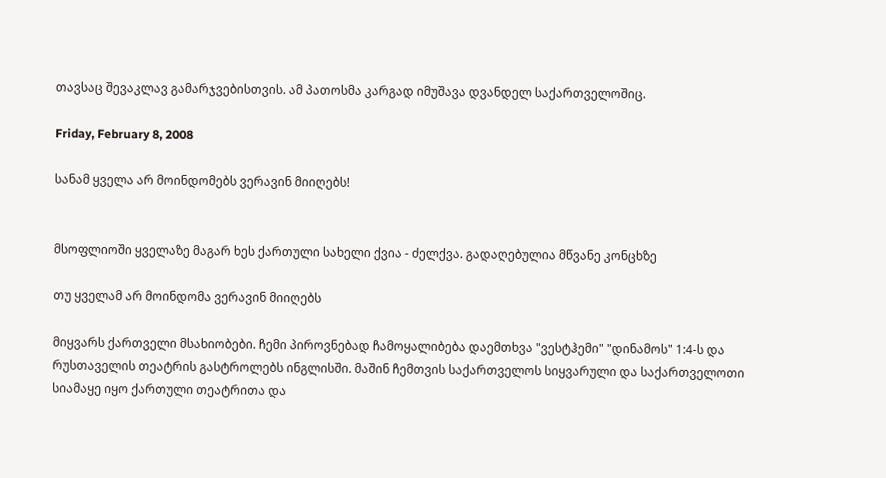თავსაც შევაკლავ გამარჯვებისთვის. ამ პათოსმა კარგად იმუშავა დვანდელ საქართველოშიც.

Friday, February 8, 2008

სანამ ყველა არ მოინდომებს ვერავინ მიიღებს!


მსოფლიოში ყველაზე მაგარ ხეს ქართული სახელი ქვია - ძელქვა. გადაღებულია მწვანე კონცხზე

თუ ყველამ არ მოინდომა ვერავინ მიიღებს

მიყვარს ქართველი მსახიობები. ჩემი პიროვნებად ჩამოყალიბება დაემთხვა "ვესტჰემი" "დინამოს" 1:4-ს და რუსთაველის თეატრის გასტროლებს ინგლისში. მაშინ ჩემთვის საქართველოს სიყვარული და საქართველოთი სიამაყე იყო ქართული თეატრითა და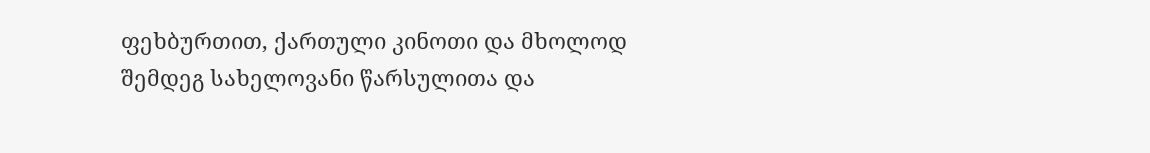ფეხბურთით, ქართული კინოთი და მხოლოდ შემდეგ სახელოვანი წარსულითა და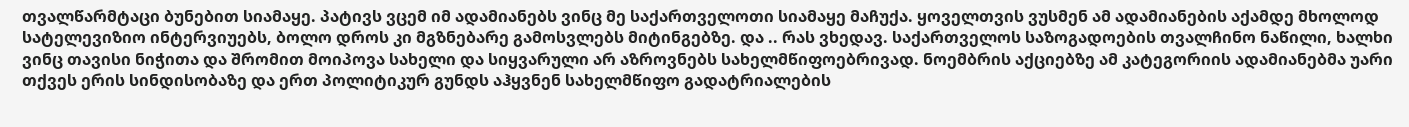თვალწარმტაცი ბუნებით სიამაყე. პატივს ვცემ იმ ადამიანებს ვინც მე საქართველოთი სიამაყე მაჩუქა. ყოველთვის ვუსმენ ამ ადამიანების აქამდე მხოლოდ სატელევიზიო ინტერვიუებს, ბოლო დროს კი მგზნებარე გამოსვლებს მიტინგებზე. და .. რას ვხედავ. საქართველოს საზოგადოების თვალჩინო ნაწილი, ხალხი ვინც თავისი ნიჭითა და შრომით მოიპოვა სახელი და სიყვარული არ აზროვნებს სახელმწიფოებრივად. ნოემბრის აქციებზე ამ კატეგორიის ადამიანებმა უარი თქვეს ერის სინდისობაზე და ერთ პოლიტიკურ გუნდს აჰყვნენ სახელმწიფო გადატრიალების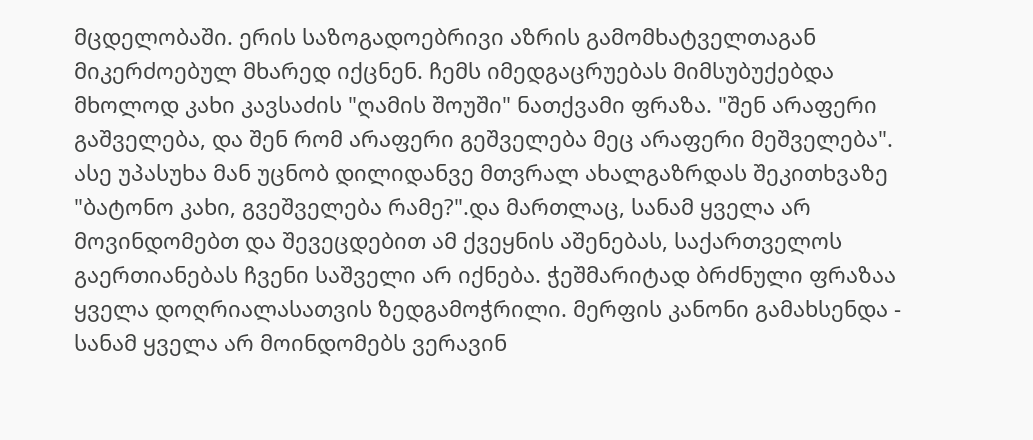მცდელობაში. ერის საზოგადოებრივი აზრის გამომხატველთაგან მიკერძოებულ მხარედ იქცნენ. ჩემს იმედგაცრუებას მიმსუბუქებდა მხოლოდ კახი კავსაძის "ღამის შოუში" ნათქვამი ფრაზა. "შენ არაფერი გაშველება, და შენ რომ არაფერი გეშველება მეც არაფერი მეშველება". ასე უპასუხა მან უცნობ დილიდანვე მთვრალ ახალგაზრდას შეკითხვაზე "ბატონო კახი, გვეშველება რამე?".და მართლაც, სანამ ყველა არ მოვინდომებთ და შევეცდებით ამ ქვეყნის აშენებას, საქართველოს გაერთიანებას ჩვენი საშველი არ იქნება. ჭეშმარიტად ბრძნული ფრაზაა ყველა დოღრიალასათვის ზედგამოჭრილი. მერფის კანონი გამახსენდა - სანამ ყველა არ მოინდომებს ვერავინ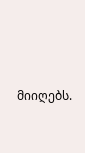მიიღებს.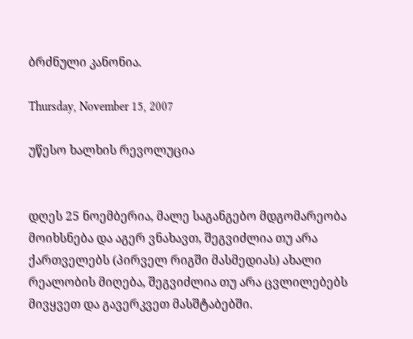ბრძნული კანონია.

Thursday, November 15, 2007

უწესო ხალხის რევოლუცია


დღეს 25 ნოემბერია, მალე საგანგებო მდგომარეობა მოიხსნება და აგერ ვნახავთ, შეგვიძლია თუ არა ქართველებს (პირველ რიგში მასმედიას) ახალი რეალობის მიღება, შეგვიძლია თუ არა ცვლილებებს მივყვეთ და გავერკვეთ მასშტაბებში.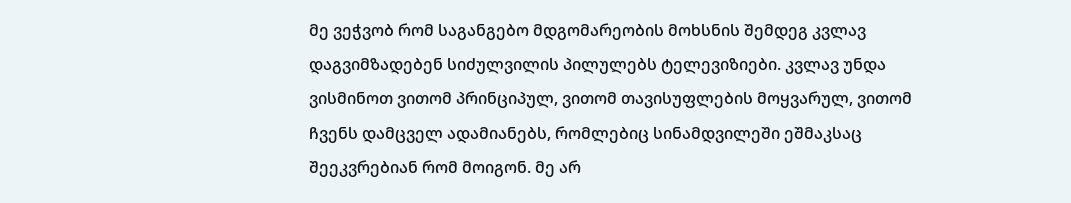მე ვეჭვობ რომ საგანგებო მდგომარეობის მოხსნის შემდეგ კვლავ დაგვიმზადებენ სიძულვილის პილულებს ტელევიზიები. კვლავ უნდა ვისმინოთ ვითომ პრინციპულ, ვითომ თავისუფლების მოყვარულ, ვითომ ჩვენს დამცველ ადამიანებს, რომლებიც სინამდვილეში ეშმაკსაც შეეკვრებიან რომ მოიგონ. მე არ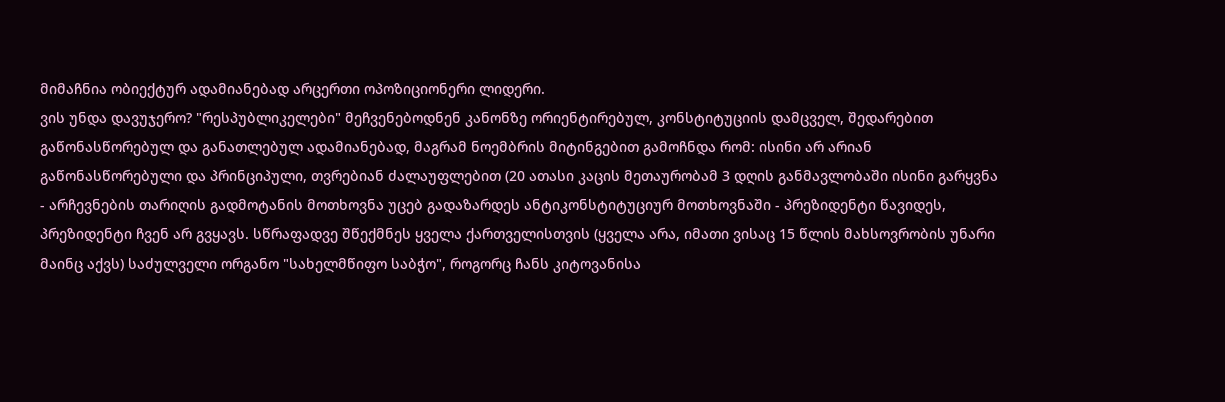მიმაჩნია ობიექტურ ადამიანებად არცერთი ოპოზიციონერი ლიდერი.
ვის უნდა დავუჯერო? "რესპუბლიკელები" მეჩვენებოდნენ კანონზე ორიენტირებულ, კონსტიტუციის დამცველ, შედარებით გაწონასწორებულ და განათლებულ ადამიანებად, მაგრამ ნოემბრის მიტინგებით გამოჩნდა რომ: ისინი არ არიან გაწონასწორებული და პრინციპული, თვრებიან ძალაუფლებით (20 ათასი კაცის მეთაურობამ 3 დღის განმავლობაში ისინი გარყვნა - არჩევნების თარიღის გადმოტანის მოთხოვნა უცებ გადაზარდეს ანტიკონსტიტუციურ მოთხოვნაში - პრეზიდენტი წავიდეს, პრეზიდენტი ჩვენ არ გვყავს. სწრაფადვე შწექმნეს ყველა ქართველისთვის (ყველა არა, იმათი ვისაც 15 წლის მახსოვრობის უნარი მაინც აქვს) საძულველი ორგანო "სახელმწიფო საბჭო", როგორც ჩანს კიტოვანისა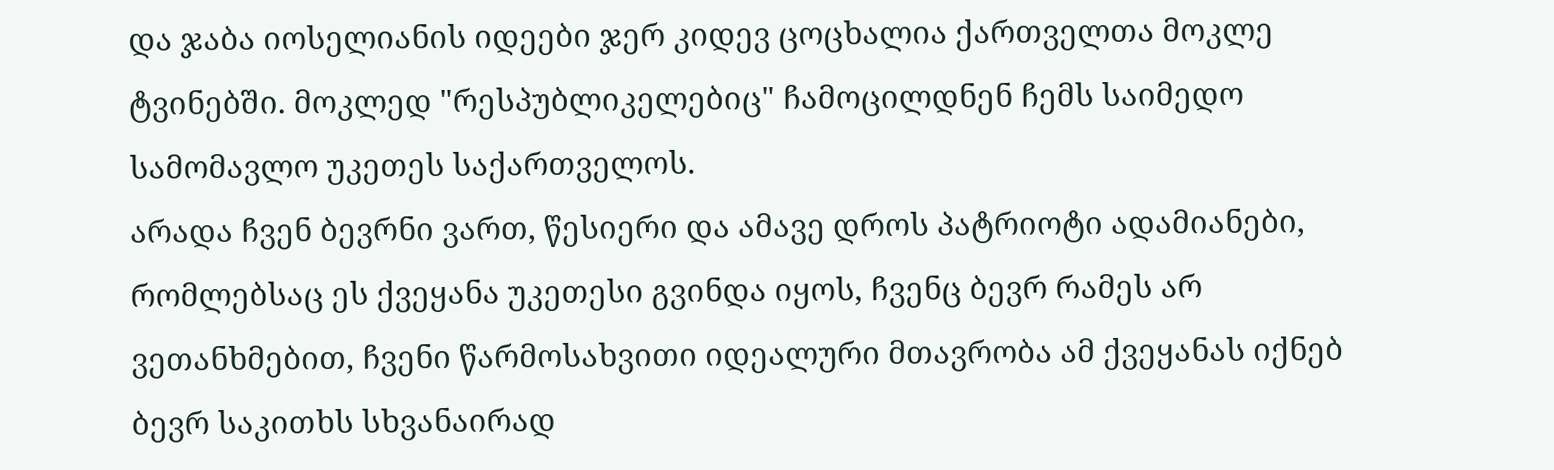და ჯაბა იოსელიანის იდეები ჯერ კიდევ ცოცხალია ქართველთა მოკლე ტვინებში. მოკლედ "რესპუბლიკელებიც" ჩამოცილდნენ ჩემს საიმედო სამომავლო უკეთეს საქართველოს.
არადა ჩვენ ბევრნი ვართ, წესიერი და ამავე დროს პატრიოტი ადამიანები, რომლებსაც ეს ქვეყანა უკეთესი გვინდა იყოს, ჩვენც ბევრ რამეს არ ვეთანხმებით, ჩვენი წარმოსახვითი იდეალური მთავრობა ამ ქვეყანას იქნებ ბევრ საკითხს სხვანაირად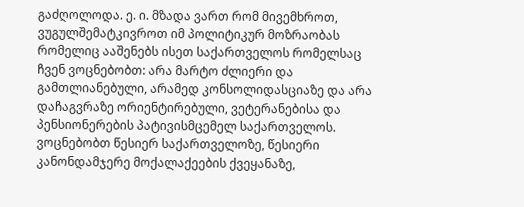გაძღოლოდა. ე. ი. მზადა ვართ რომ მივემხროთ, ვუგულშემატკივროთ იმ პოლიტიკურ მოზრაობას რომელიც ააშენებს ისეთ საქართველოს რომელსაც ჩვენ ვოცნებობთ: არა მარტო ძლიერი და გამთლიანებული, არამედ კონსოლიდასციაზე და არა დაჩაგვრაზე ორიენტირებული, ვეტერანებისა და პენსიონერების პატივისმცემელ საქართველოს.
ვოცნებობთ წესიერ საქართველოზე, წესიერი კანონდამჯერე მოქალაქეების ქვეყანაზე,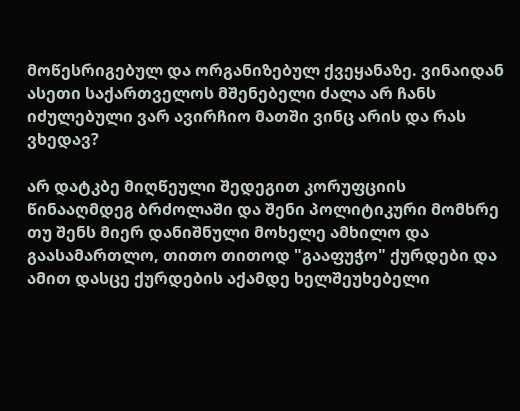მოწესრიგებულ და ორგანიზებულ ქვეყანაზე. ვინაიდან ასეთი საქართველოს მშენებელი ძალა არ ჩანს იძულებული ვარ ავირჩიო მათში ვინც არის და რას ვხედავ?

არ დატკბე მიღწეული შედეგით კორუფციის წინააღმდეგ ბრძოლაში და შენი პოლიტიკური მომხრე თუ შენს მიერ დანიშნული მოხელე ამხილო და გაასამართლო, თითო თითოდ "გააფუჭო" ქურდები და ამით დასცე ქურდების აქამდე ხელშეუხებელი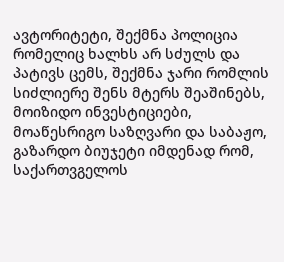ავტორიტეტი, შექმნა პოლიცია რომელიც ხალხს არ სძულს და პატივს ცემს, შექმნა ჯარი რომლის სიძლიერე შენს მტერს შეაშინებს, მოიზიდო ინვესტიციები, მოაწესრიგო საზღვარი და საბაჟო, გაზარდო ბიუჯეტი იმდენად რომ, საქართვგელოს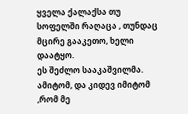ყველა ქალაქსა თუ სოფელში რაღაცა , თუნდაც მცირე გააკეთო, ხელი დაატყო.
ეს შეძლო სააკაშვილმა.
ამიტომ, და კიდევ იმიტომ ,რომ მე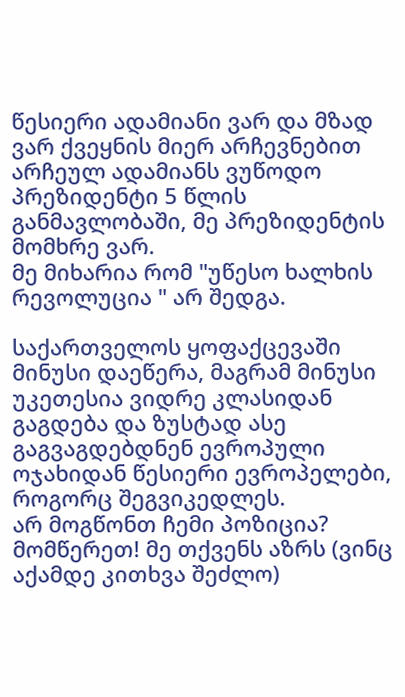წესიერი ადამიანი ვარ და მზად ვარ ქვეყნის მიერ არჩევნებით არჩეულ ადამიანს ვუწოდო პრეზიდენტი 5 წლის განმავლობაში, მე პრეზიდენტის მომხრე ვარ.
მე მიხარია რომ "უწესო ხალხის რევოლუცია " არ შედგა.

საქართველოს ყოფაქცევაში მინუსი დაეწერა, მაგრამ მინუსი უკეთესია ვიდრე კლასიდან გაგდება და ზუსტად ასე გაგვაგდებდნენ ევროპული ოჯახიდან წესიერი ევროპელები, როგორც შეგვიკედლეს.
არ მოგწონთ ჩემი პოზიცია? მომწერეთ! მე თქვენს აზრს (ვინც აქამდე კითხვა შეძლო)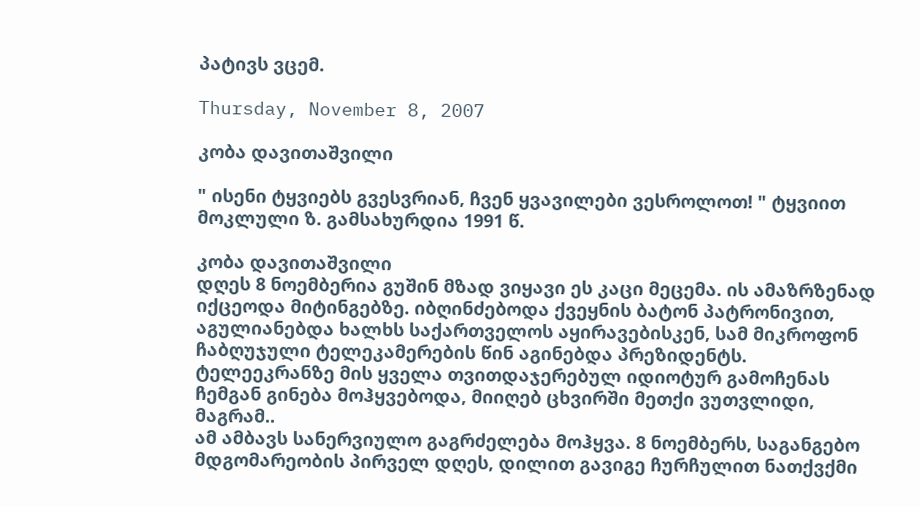პატივს ვცემ.

Thursday, November 8, 2007

კობა დავითაშვილი

" ისენი ტყვიებს გვესვრიან, ჩვენ ყვავილები ვესროლოთ! " ტყვიით მოკლული ზ. გამსახურდია 1991 წ.

კობა დავითაშვილი
დღეს 8 ნოემბერია გუშინ მზად ვიყავი ეს კაცი მეცემა. ის ამაზრზენად იქცეოდა მიტინგებზე. იბღინძებოდა ქვეყნის ბატონ პატრონივით, აგულიანებდა ხალხს საქართველოს აყირავებისკენ, სამ მიკროფონ ჩაბღუჯული ტელეკამერების წინ აგინებდა პრეზიდენტს. ტელეეკრანზე მის ყველა თვითდაჯერებულ იდიოტურ გამოჩენას ჩემგან გინება მოჰყვებოდა, მიიღებ ცხვირში მეთქი ვუთვლიდი, მაგრამ..
ამ ამბავს სანერვიულო გაგრძელება მოჰყვა. 8 ნოემბერს, საგანგებო მდგომარეობის პირველ დღეს, დილით გავიგე ჩურჩულით ნათქვქმი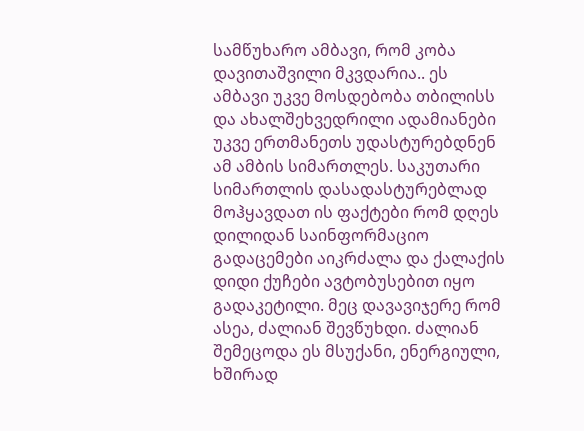სამწუხარო ამბავი, რომ კობა დავითაშვილი მკვდარია.. ეს ამბავი უკვე მოსდებობა თბილისს და ახალშეხვედრილი ადამიანები უკვე ერთმანეთს უდასტურებდნენ ამ ამბის სიმართლეს. საკუთარი სიმართლის დასადასტურებლად მოჰყავდათ ის ფაქტები რომ დღეს დილიდან საინფორმაციო გადაცემები აიკრძალა და ქალაქის დიდი ქუჩები ავტობუსებით იყო გადაკეტილი. მეც დავავიჯერე რომ ასეა, ძალიან შევწუხდი. ძალიან შემეცოდა ეს მსუქანი, ენერგიული, ხშირად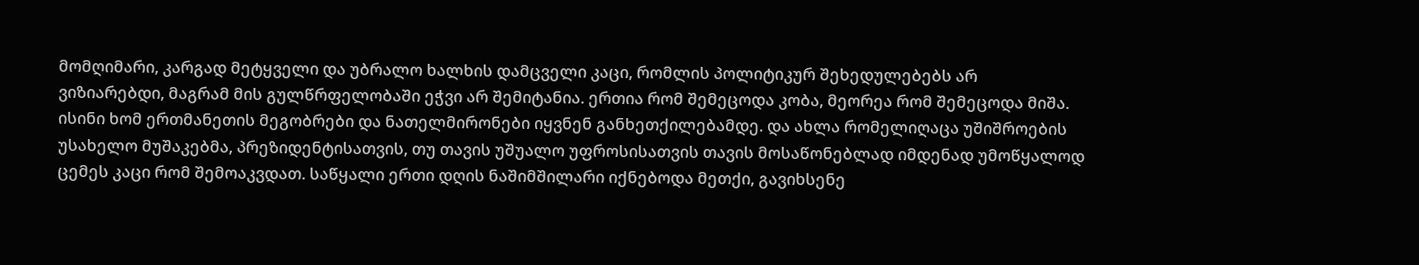მომღიმარი, კარგად მეტყველი და უბრალო ხალხის დამცველი კაცი, რომლის პოლიტიკურ შეხედულებებს არ ვიზიარებდი, მაგრამ მის გულწრფელობაში ეჭვი არ შემიტანია. ერთია რომ შემეცოდა კობა, მეორეა რომ შემეცოდა მიშა. ისინი ხომ ერთმანეთის მეგობრები და ნათელმირონები იყვნენ განხეთქილებამდე. და ახლა რომელიღაცა უშიშროების უსახელო მუშაკებმა, პრეზიდენტისათვის, თუ თავის უშუალო უფროსისათვის თავის მოსაწონებლად იმდენად უმოწყალოდ ცემეს კაცი რომ შემოაკვდათ. საწყალი ერთი დღის ნაშიმშილარი იქნებოდა მეთქი, გავიხსენე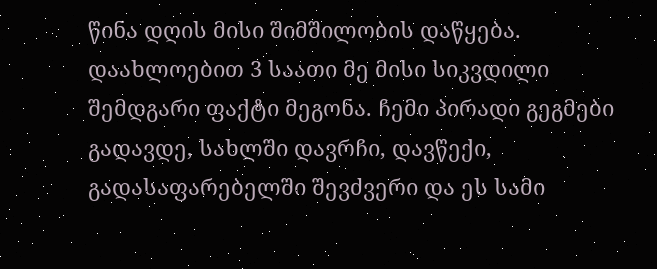წინა დღის მისი შიმშილობის დაწყება. დაახლოებით 3 საათი მე მისი სიკვდილი შემდგარი ფაქტი მეგონა. ჩემი პირადი გეგმები გადავდე, სახლში დავრჩი, დავწექი, გადასაფარებელში შევძვერი და ეს სამი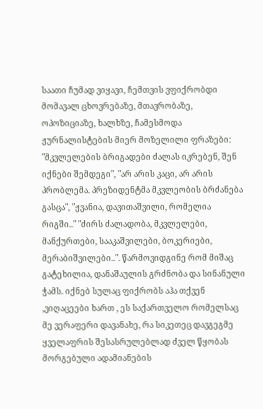საათი ჩუმად ვიყავი, ჩემთვის ვფიქრობდი მომავალ ცხოვრებაზე, მთავრობაზე, ოპოზიციაზე, ხალხზე, ჩამესმოდა ჟურნალისტების მიერ მოზელილი ფრაზები: "მკვლელების ბრიგადები ძალას იკრებენ, შენ იქნები შემდეგი", "არ არის კაცი, არ არის პრობლემა. პრეზიდენტმა მკვლეობის ბრძანება გასცა", "ჟვანია, დავითაშვილი, რომელია რიგში.." "ძირს ძალადობა, მკვლელები, მანქურთები, სააკაშვილები, ბოკერიები, მერაბიშვილები..". წარმოვიდგინე რომ მიშაც გატეხილია, დანაშაულის გრძნობა და სინანული ჭამს. იქნებ სულაც ფიქრობს აჰა თქვენ ,ვიღაცეები ხართ , ეს საქართველო რომელსაც მე ვერაფერი დავანახე, რა სიკეთეც დავგეგმე ყველაფრის შესასრულებლად ძველ წყობას მორგებული ადამიანების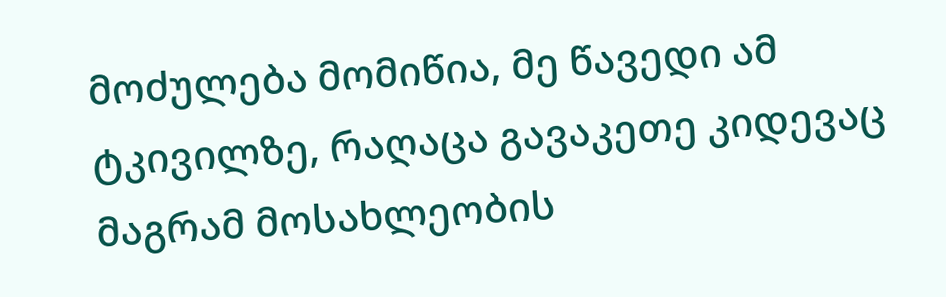მოძულება მომიწია, მე წავედი ამ ტკივილზე, რაღაცა გავაკეთე კიდევაც მაგრამ მოსახლეობის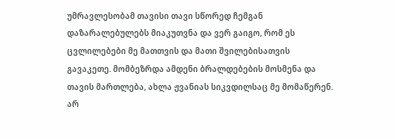უმრავლესობამ თავისი თავი სწორედ ჩემგან დაზარალებულებს მიაკუთვნა და ვერ გაიგო, რომ ეს ცვლილებები მე მათთვის და მათი შვილებისათვის გავაკეთე. მომბეზრდა ამდენი ბრალდებების მოსმენა და თავის მართლება, ახლა ჟვანიას სიკვდილსაც მე მომაწერენ. არ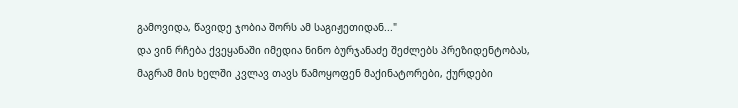გამოვიდა, წავიდე ჯობია შორს ამ საგიჟეთიდან..."
და ვინ რჩება ქვეყანაში იმედია ნინო ბურჯანაძე შეძლებს პრეზიდენტობას, მაგრამ მის ხელში კვლავ თავს წამოყოფენ მაქინატორები, ქურდები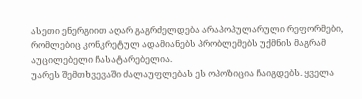ასეთი ენერგიით აღარ გაგრძელდება არაპოპულარული რეფორმები, რომლებიც კონკრეტულ ადამიანებს პრობლემებს უქმნის მაგრამ აუცილებელი ჩასატარებელია.
უარეს შემთხვევაში ძალაუფლებას ეს ოპოზიცია ჩაიგდებს. ყველა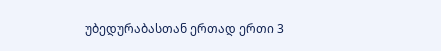უბედურაბასთან ერთად ერთი 3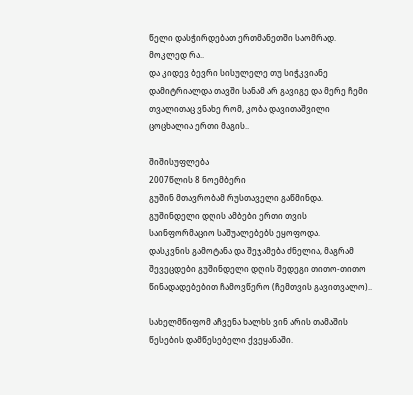წელი დასჭირდებათ ერთმანეთში საომრად. მოკლედ რა..
და კიდევ ბევრი სისულელე თუ სიჭკვიანე დამიტრიალდა თავში სანამ არ გავიგე და მერე ჩემი თვალითაც ვნახე რომ, კობა დავითაშვილი ცოცხალია ერთი მაგის..

შიშისუფლება
2007წლის 8 ნოემბერი
გუშინ მთავრობამ რუსთაველი გაწმინდა.
გუშინდელი დღის ამბები ერთი თვის საინფორმაციო საშუალებებს ეყოფოდა.
დასკვნის გამოტანა და შეჯამება ძნელია, მაგრამ შევეცდები გუშინდელი დღის შედეგი თითო-თითო წინადადებებით ჩამოვწერო (ჩემთვის გავითვალო)..

სახელმწიფომ აჩვენა ხალხს ვინ არის თამაშის წესების დამწესებელი ქვეყანაში.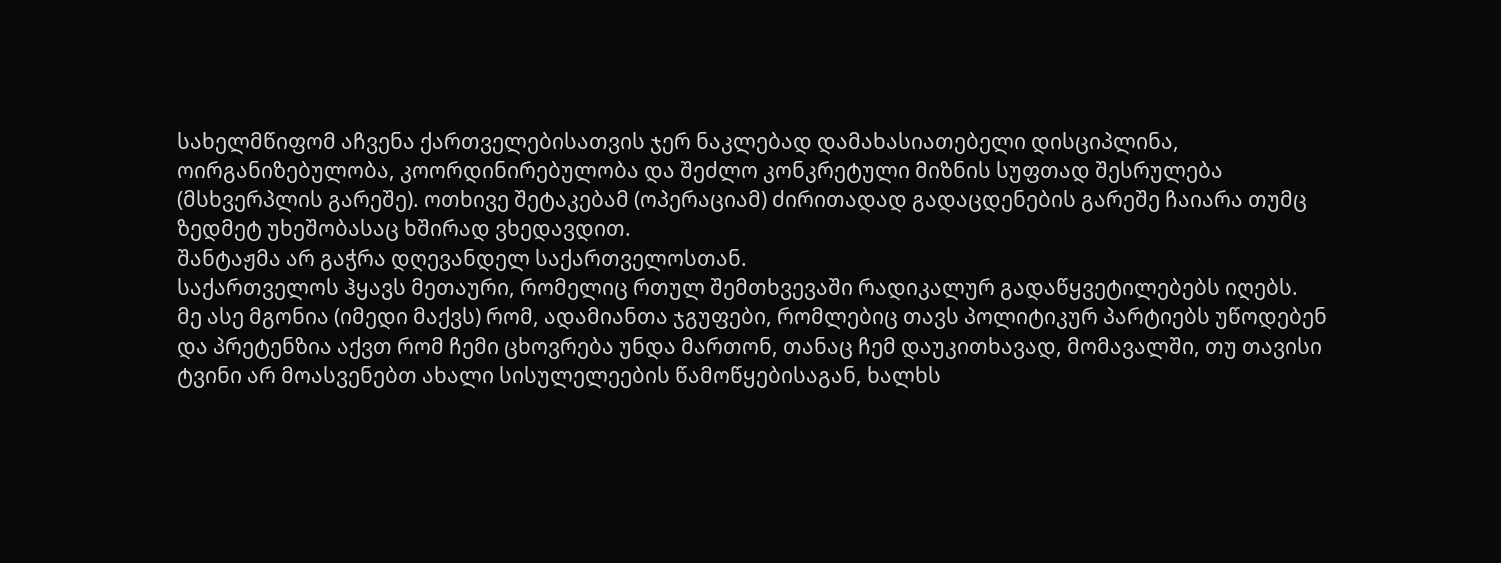სახელმწიფომ აჩვენა ქართველებისათვის ჯერ ნაკლებად დამახასიათებელი დისციპლინა, ოირგანიზებულობა, კოორდინირებულობა და შეძლო კონკრეტული მიზნის სუფთად შესრულება (მსხვერპლის გარეშე). ოთხივე შეტაკებამ (ოპერაციამ) ძირითადად გადაცდენების გარეშე ჩაიარა თუმც ზედმეტ უხეშობასაც ხშირად ვხედავდით.
შანტაჟმა არ გაჭრა დღევანდელ საქართველოსთან.
საქართველოს ჰყავს მეთაური, რომელიც რთულ შემთხვევაში რადიკალურ გადაწყვეტილებებს იღებს.
მე ასე მგონია (იმედი მაქვს) რომ, ადამიანთა ჯგუფები, რომლებიც თავს პოლიტიკურ პარტიებს უწოდებენ და პრეტენზია აქვთ რომ ჩემი ცხოვრება უნდა მართონ, თანაც ჩემ დაუკითხავად, მომავალში, თუ თავისი ტვინი არ მოასვენებთ ახალი სისულელეების წამოწყებისაგან, ხალხს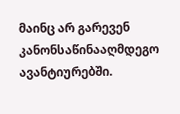მაინც არ გარევენ კანონსაწინააღმდეგო ავანტიურებში.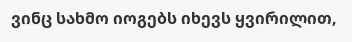ვინც სახმო იოგებს იხევს ყვირილით,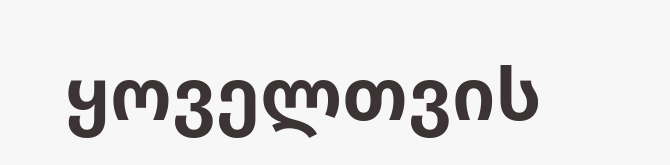ყოველთვის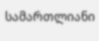სამართლიანი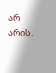არ არის.